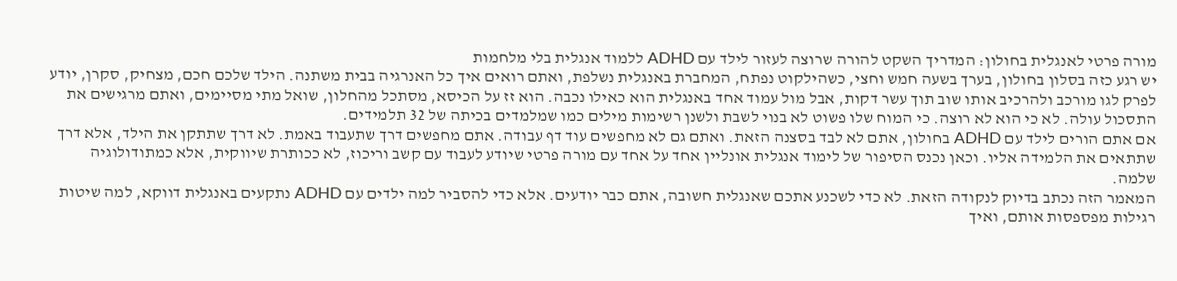מורה פרטי לאנגלית בחולון: המדריך השקט להורה שרוצה לעזור לילד עם ADHD ללמוד אנגלית בלי מלחמות
יש רגע כזה בסלון בחולון, בערך בשעה חמש וחצי, כשהילקוט נפתח, המחברת באנגלית נשלפת, ואתם רואים איך כל האנרגיה בבית משתנה. הילד שלכם חכם, מצחיק, סקרן, יודע לפרק לגו מורכב ולהרכיב אותו שוב תוך עשר דקות, אבל מול עמוד אחד באנגלית הוא כאילו נכבה. הוא זז על הכיסא, מסתכל מהחלון, שואל מתי מסיימים, ואתם מרגישים את התסכול עולה. לא כי הוא לא רוצה. כי המוח שלו פשוט לא בנוי לשבת ולשנן רשימות מילים כמו שמלמדים בכיתה של 32 תלמידים.
אם אתם הורים לילד עם ADHD בחולון, אתם לא לבד בסצנה הזאת. ואתם גם לא מחפשים עוד דף עבודה. אתם מחפשים דרך שתעבוד באמת. לא דרך שתתקן את הילד, אלא דרך שתתאים את הלמידה אליו. וכאן נכנס הסיפור של לימוד אנגלית אונליין אחד על אחד עם מורה פרטי שיודע לעבוד עם קשב וריכוז, לא ככותרת שיווקית, אלא כמתודולוגיה שלמה.
המאמר הזה נכתב בדיוק לנקודה הזאת. לא כדי לשכנע אתכם שאנגלית חשובה, אתם כבר יודעים. אלא כדי להסביר למה ילדים עם ADHD נתקעים באנגלית דווקא, למה שיטות רגילות מפספסות אותם, ואיך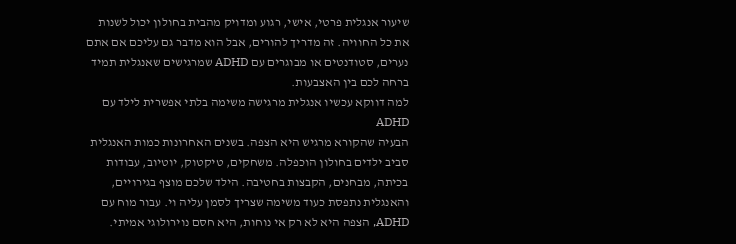שיעור אנגלית פרטי, אישי, רגוע ומדויק מהבית בחולון יכול לשנות את כל החוויה. זה מדריך להורים, אבל הוא מדבר גם עליכם אם אתם נערים, סטודנטים או מבוגרים עם ADHD שמרגישים שאנגלית תמיד ברחה לכם בין האצבעות.
למה דווקא עכשיו אנגלית מרגישה משימה בלתי אפשרית לילד עם ADHD
הבעיה שהקורא מרגיש היא הצפה. בשנים האחרונות כמות האנגלית סביב ילדים בחולון הוכפלה. משחקים, טיקטוק, יוטיוב, עבודות בכיתה, מבחנים, הקבצות בחטיבה. הילד שלכם מוצף בגירויים, והאנגלית נתפסת כעוד משימה שצריך לסמן עליה וי. עבור מוח עם ADHD, הצפה היא לא רק אי נוחות, היא חסם נוירולוגי אמיתי.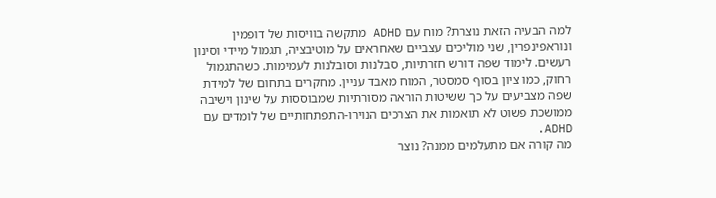למה הבעיה הזאת נוצרת? מוח עם ADHD מתקשה בוויסות של דופמין ונוראפינפרין, שני מוליכים עצביים שאחראים על מוטיבציה, תגמול מיידי וסינון רעשים. לימוד שפה דורש חזרתיות, סבלנות וסובלנות לעמימות. כשהתגמול רחוק, כמו ציון בסוף סמסטר, המוח מאבד עניין. מחקרים בתחום של למידת שפה מצביעים על כך ששיטות הוראה מסורתיות שמבוססות על שינון וישיבה ממושכת פשוט לא תואמות את הצרכים הנוירו-התפתחותיים של לומדים עם ADHD.
מה קורה אם מתעלמים ממנה? נוצר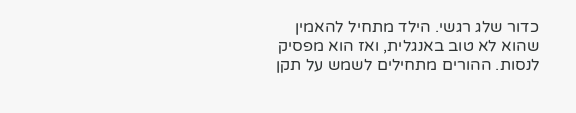כדור שלג רגשי. הילד מתחיל להאמין שהוא לא טוב באנגלית, ואז הוא מפסיק לנסות. ההורים מתחילים לשמש על תקן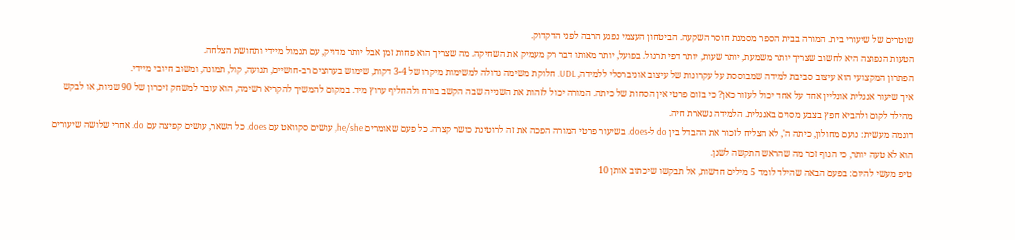שוטרים של שיעורי בית. המורה בבית הספר מסמנת חוסר השקעה. הביטחון העצמי נפגע הרבה לפני הדקדוק.
הטעות הנפוצה היא לחשוב שצריך יותר משמעת, יותר שעות, יותר דפי תרגול. בפועל, יותר מאותו דבר רק מעמיק את השחיקה. מה שצריך הוא פחות זמן אבל יותר מדויק, עם תגמול מיידי ותחושת הצלחה.
הפתרון המקצועי הוא עיצוב סביבת למידה שמבוססת על עקרונות של עיצוב אוניברסלי ללמידה, UDL. חלוקת משימה גדולה למשימות מיקרו של 3-4 דקות, שימוש בערוצים רב-חושיים, תנועה, קול, תמונה, ומשוב חיובי מיידי.
איך שיעור אנגלית אונליין אחד על אחד יכול לעזור כאן? כי בזום פרטי אין הסחות של כיתה. המורה יכול לזהות את השנייה שבה הקשב בורח ולהחליף ערוץ מיד. במקום להמשיך להקריא רשימה, הוא עובר למשחק זיכרון של 90 שניות, או לבקש מהילד לקום ולהביא חפץ בצבע מסוים באנגלית. הלמידה נשארת חיה.
דוגמה מעשית: נועם מחולון, כיתה ה', לא הצליח לזכור את ההבדל בין do ל-does. בשיעור פרטי המורה הפכה את זה לרוטינת כושר קצרה. כל פעם שאומרים he/she, עושים סקוואט עם does. כל השאר, עושים קפיצה עם do. אחרי שלושה שיעורים הוא לא טעה יותר, כי הגוף זכר מה שהראש התקשה לשנן.
טיפ מעשי להיום: בפעם הבאה שהילד לומד 5 מילים חדשות, אל תבקשו שיכתוב אותן 10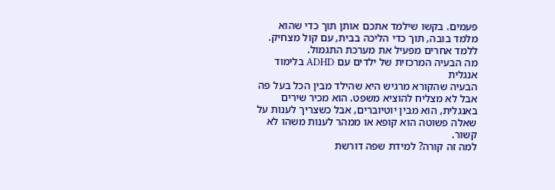פעמים. בקשו שילמד אתכם אותן תוך כדי שהוא מלמד בובה, תוך כדי הליכה בבית, עם קול מצחיק. ללמד אחרים מפעיל את מערכת התגמול.
מה הבעיה המרכזית של ילדים עם ADHD בלימוד אנגלית
הבעיה שהקורא מרגיש היא שהילד מבין הכל בעל פה אבל לא מצליח להוציא משפט. הוא מכיר שירים באנגלית, הוא מבין יוטיוברים, אבל כשצריך לענות על שאלה פשוטה הוא קופא או ממהר לענות משהו לא קשור.
למה זה קורה? למידת שפה דורשת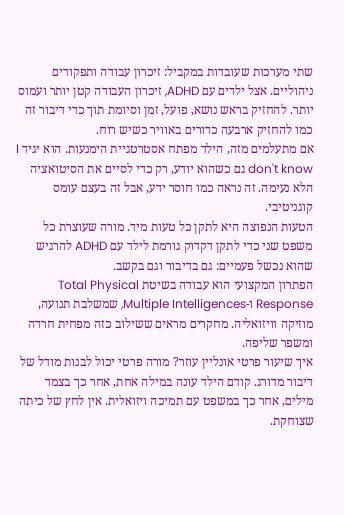שתי מערכות שעובדות במקביל: זיכרון עבודה ותפקודים ניהוליים. אצל ילדים עם ADHD, זיכרון העבודה קטן יותר ועמוס יותר. להחזיק בראש נושא, פועל, זמן וסיומת תוך כדי דיבור זה כמו להחזיק ארבעה כדורים באוויר כשיש רוח.
אם מתעלמים מזה, הילד מפתח אסטרטגיית הימנעות. הוא יגיד I don't know גם כשהוא יודע, רק כדי לסיים את הסיטואציה הלא נעימה. זה נראה כמו חוסר ידע, אבל זה בעצם עומס קוגניטיבי.
הטעות הנפוצה היא לתקן כל טעות מיד. מורה שעוצרת כל משפט שני כדי לתקן דקדוק גורמת לילד עם ADHD להרגיש שהוא נכשל פעמיים: גם בדיבור וגם בקשב.
הפתרון המקצועי הוא עבודה בשיטת Total Physical Response ו-Multiple Intelligences, שמשלבת תנועה, מוזיקה וויזואליה. מחקרים מראים ששילוב כזה מפחית חרדה ומשפר שליפה.
איך שיעור פרטי אונליין עוזר? מורה פרטי יכול לבנות מודל של דיבור מדורג. קודם הילד עונה במילה אחת, אחר כך בצמד מילים, אחר כך במשפט עם תמיכה ויזואלית. אין לחץ של כיתה שצוחקת.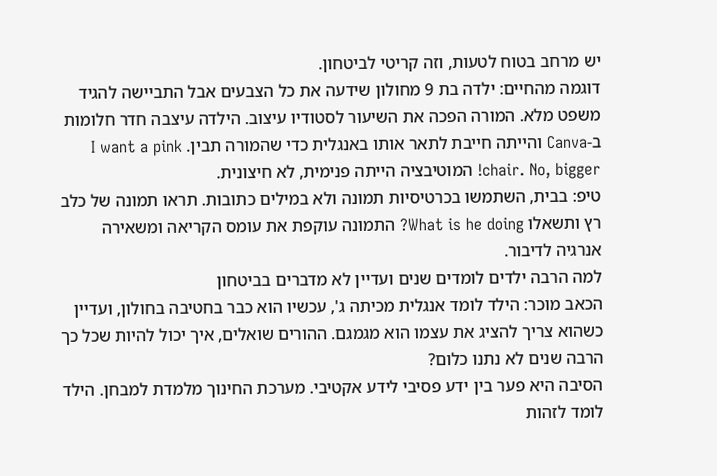יש מרחב בטוח לטעות, וזה קריטי לביטחון.
דוגמה מהחיים: ילדה בת 9 מחולון שידעה את כל הצבעים אבל התביישה להגיד משפט מלא. המורה הפכה את השיעור לסטודיו עיצוב. הילדה עיצבה חדר חלומות ב-Canva והייתה חייבת לתאר אותו באנגלית כדי שהמורה תבין. I want a pink chair. No, bigger! המוטיבציה הייתה פנימית, לא חיצונית.
טיפ: בבית, השתמשו בכרטיסיות תמונה ולא במילים כתובות. תראו תמונה של כלב רץ ותשאלו What is he doing? התמונה עוקפת את עומס הקריאה ומשאירה אנרגיה לדיבור.
למה הרבה ילדים לומדים שנים ועדיין לא מדברים בביטחון
הכאב מוכר: הילד לומד אנגלית מכיתה ג', עכשיו הוא כבר בחטיבה בחולון, ועדיין כשהוא צריך להציג את עצמו הוא מגמגם. ההורים שואלים, איך יכול להיות שכל כך הרבה שנים לא נתנו כלום?
הסיבה היא פער בין ידע פסיבי לידע אקטיבי. מערכת החינוך מלמדת למבחן. הילד לומד לזהות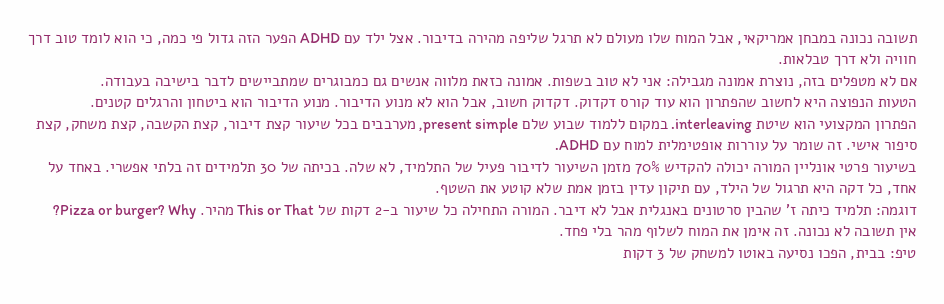תשובה נכונה במבחן אמריקאי, אבל המוח שלו מעולם לא תרגל שליפה מהירה בדיבור. אצל ילד עם ADHD הפער הזה גדול פי כמה, כי הוא לומד טוב דרך חוויה ולא דרך טבלאות.
אם לא מטפלים בזה, נוצרת אמונה מגבילה: אני לא טוב בשפות. אמונה כזאת מלווה אנשים גם כמבוגרים שמתביישים לדבר בישיבה בעבודה.
הטעות הנפוצה היא לחשוב שהפתרון הוא עוד קורס דקדוק. דקדוק חשוב, אבל הוא לא מנוע הדיבור. מנוע הדיבור הוא ביטחון והרגלים קטנים.
הפתרון המקצועי הוא שיטת interleaving. במקום ללמוד שבוע שלם present simple, מערבבים בכל שיעור קצת דיבור, קצת הקשבה, קצת משחק, קצת סיפור אישי. זה שומר על עוררות אופטימלית למוח עם ADHD.
בשיעור פרטי אונליין המורה יכולה להקדיש 70% מזמן השיעור לדיבור פעיל של התלמיד, לא שלה. בכיתה של 30 תלמידים זה בלתי אפשרי. באחד על אחד, כל דקה היא תרגול של הילד, עם תיקון עדין בזמן אמת שלא קוטע את השטף.
דוגמה: תלמיד כיתה ז' שהבין סרטונים באנגלית אבל לא דיבר. המורה התחילה כל שיעור ב-2 דקות של This or That מהיר. Pizza or burger? Why? אין תשובה לא נכונה. זה אימן את המוח לשלוף מהר בלי פחד.
טיפ: בבית, הפכו נסיעה באוטו למשחק של 3 דקות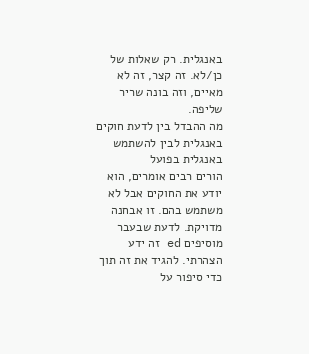באנגלית. רק שאלות של כן/לא. זה קצר, זה לא מאיים, וזה בונה שריר שליפה.
מה ההבדל בין לדעת חוקים באנגלית לבין להשתמש באנגלית בפועל
הורים רבים אומרים, הוא יודע את החוקים אבל לא משתמש בהם. זו אבחנה מדויקת. לדעת שבעבר מוסיפים ed זה ידע הצהרתי. להגיד את זה תוך כדי סיפור על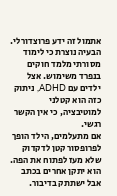אתמול זה ידע פרוצדורלי.
הבעיה נוצרת כי לימוד מסורתי מלמד חוקים בנפרד משימוש. אצל ילדים עם ADHD, ניתוק כזה הוא קטלני למוטיבציה, כי אין הקשר רגשי.
אם מתעלמים, הילד הופך לפרופסור קטן לדקדוק שלא מעז לפתוח את הפה. הוא יתקן אחרים בכתב אבל ישתתק בדיבור.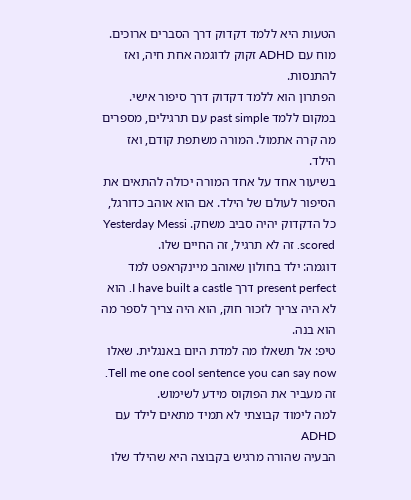הטעות היא ללמד דקדוק דרך הסברים ארוכים. מוח עם ADHD זקוק לדוגמה אחת חיה, ואז להתנסות.
הפתרון הוא ללמד דקדוק דרך סיפור אישי. במקום ללמד past simple עם תרגילים, מספרים מה קרה אתמול. המורה משתפת קודם, ואז הילד.
בשיעור אחד על אחד המורה יכולה להתאים את הסיפור לעולם של הילד. אם הוא אוהב כדורגל, כל הדקדוק יהיה סביב משחק. Yesterday Messi scored. זה לא תרגיל, זה החיים שלו.
דוגמה: ילד בחולון שאוהב מיינקראפט למד present perfect דרך I have built a castle. הוא לא היה צריך לזכור חוק, הוא היה צריך לספר מה הוא בנה.
טיפ: אל תשאלו מה למדת היום באנגלית. שאלו Tell me one cool sentence you can say now. זה מעביר את הפוקוס מידע לשימוש.
למה לימוד קבוצתי לא תמיד מתאים לילד עם ADHD
הבעיה שהורה מרגיש בקבוצה היא שהילד שלו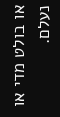או בולט מדי או נעלם.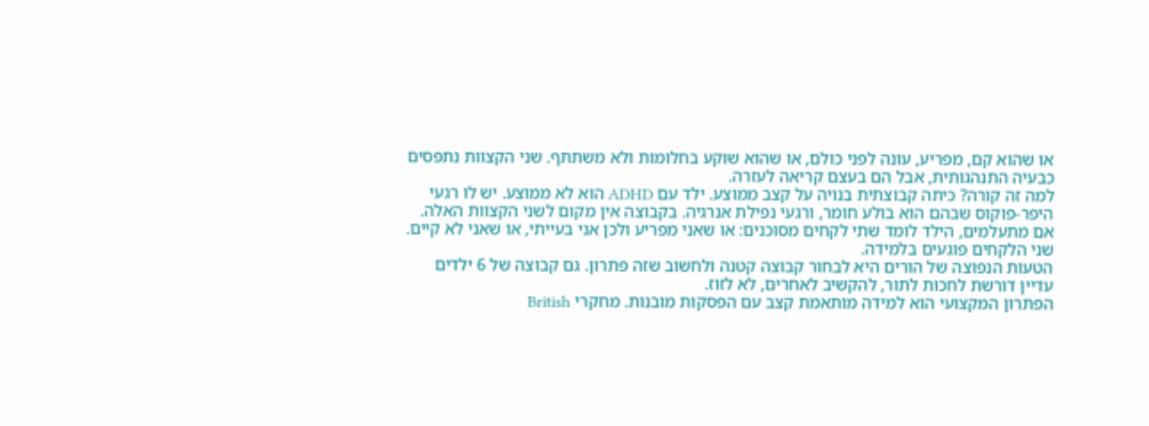או שהוא קם, מפריע, עונה לפני כולם, או שהוא שוקע בחלומות ולא משתתף. שני הקצוות נתפסים כבעיה התנהגותית, אבל הם בעצם קריאה לעזרה.
למה זה קורה? כיתה קבוצתית בנויה על קצב ממוצע. ילד עם ADHD הוא לא ממוצע. יש לו רגעי היפר-פוקוס שבהם הוא בולע חומר, ורגעי נפילת אנרגיה. בקבוצה אין מקום לשני הקצוות האלה.
אם מתעלמים, הילד לומד שתי לקחים מסוכנים: או שאני מפריע ולכן אני בעייתי, או שאני לא קיים. שני הלקחים פוגעים בלמידה.
הטעות הנפוצה של הורים היא לבחור קבוצה קטנה ולחשוב שזה פתרון. גם קבוצה של 6 ילדים עדיין דורשת לחכות לתור, להקשיב לאחרים, לא לזוז.
הפתרון המקצועי הוא למידה מותאמת קצב עם הפסקות מובנות. מחקרי British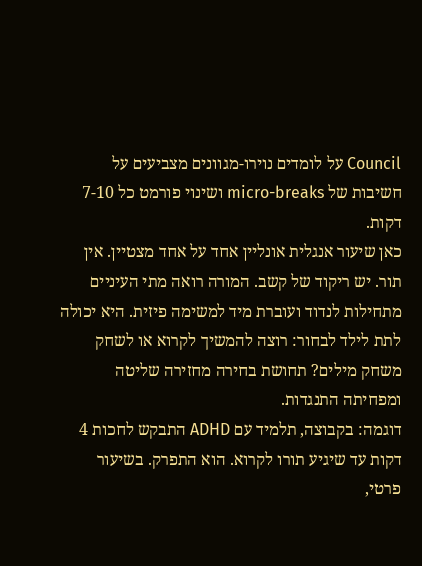Council על לומדים נוירו-מגוונים מצביעים על חשיבות של micro-breaks ושינוי פורמט כל 7-10 דקות.
כאן שיעור אנגלית אונליין אחד על אחד מצטיין. אין תור. יש ריקוד של קשב. המורה רואה מתי העיניים מתחילות לנדוד ועוברת מיד למשימה פיזית. היא יכולה לתת לילד לבחור: רוצה להמשיך לקרוא או לשחק משחק מילים? תחושת בחירה מחזירה שליטה ומפחיתה התנגדות.
דוגמה: בקבוצה, תלמיד עם ADHD התבקש לחכות 4 דקות עד שיגיע תורו לקרוא. הוא התפרק. בשיעור פרטי,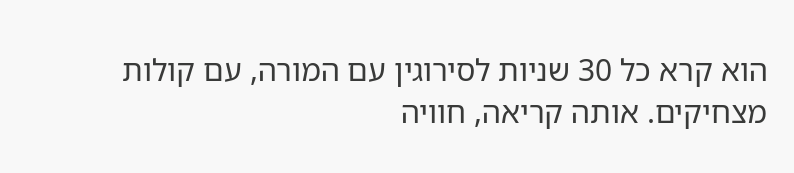הוא קרא כל 30 שניות לסירוגין עם המורה, עם קולות מצחיקים. אותה קריאה, חוויה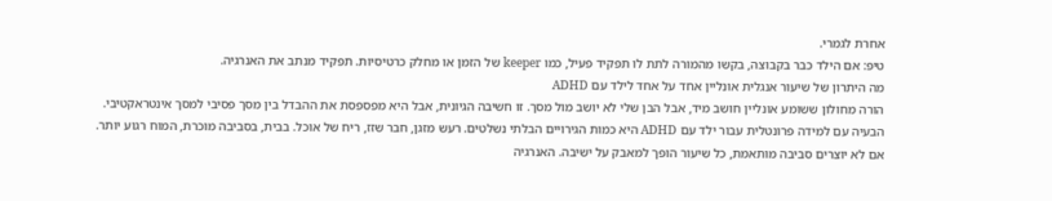אחרת לגמרי.
טיפ: אם הילד כבר בקבוצה, בקשו מהמורה לתת לו תפקיד פעיל, כמו keeper של הזמן או מחלק כרטיסיות. תפקיד מנתב את האנרגיה.
מה היתרון של שיעור אנגלית אונליין אחד על אחד לילד עם ADHD
הורה מחולון ששומע אונליין חושב מיד, אבל הבן שלי לא יושב מול מסך. זו חשיבה הגיונית, אבל היא מפספסת את ההבדל בין מסך פסיבי למסך אינטראקטיבי.
הבעיה עם למידה פרונטלית עבור ילד עם ADHD היא כמות הגירויים הבלתי נשלטים. רעש מזגן, חבר שזז, ריח של אוכל. בבית, בסביבה מוכרת, המוח רגוע יותר.
אם לא יוצרים סביבה מותאמת, כל שיעור הופך למאבק על ישיבה. האנרגיה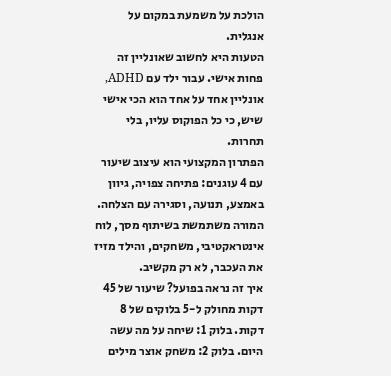הולכת על משמעת במקום על אנגלית.
הטעות היא לחשוב שאונליין זה פחות אישי. עבור ילד עם ADHD, אונליין אחד על אחד הוא הכי אישי שיש, כי כל הפוקוס עליו, בלי תחרות.
הפתרון המקצועי הוא עיצוב שיעור עם 4 עוגנים: פתיחה צפויה, גיוון באמצע, תנועה, וסגירה עם הצלחה. המורה משתמשת בשיתוף מסך, לוח אינטראקטיבי, משחקים, והילד מזיז את העכבר, לא רק מקשיב.
איך זה נראה בפועל? שיעור של 45 דקות מחולק ל-5 בלוקים של 8 דקות. בלוק 1: שיחה על מה עשה היום. בלוק 2: משחק אוצר מילים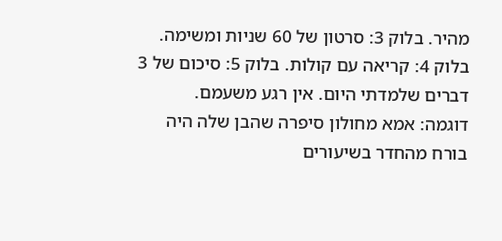מהיר. בלוק 3: סרטון של 60 שניות ומשימה. בלוק 4: קריאה עם קולות. בלוק 5: סיכום של 3 דברים שלמדתי היום. אין רגע משעמם.
דוגמה: אמא מחולון סיפרה שהבן שלה היה בורח מהחדר בשיעורים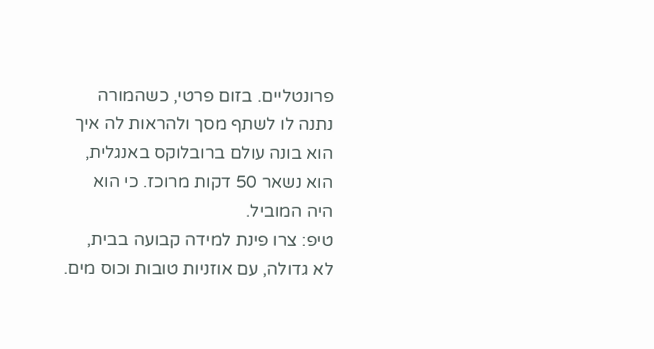פרונטליים. בזום פרטי, כשהמורה נתנה לו לשתף מסך ולהראות לה איך הוא בונה עולם ברובלוקס באנגלית, הוא נשאר 50 דקות מרוכז. כי הוא היה המוביל.
טיפ: צרו פינת למידה קבועה בבית, לא גדולה, עם אוזניות טובות וכוס מים.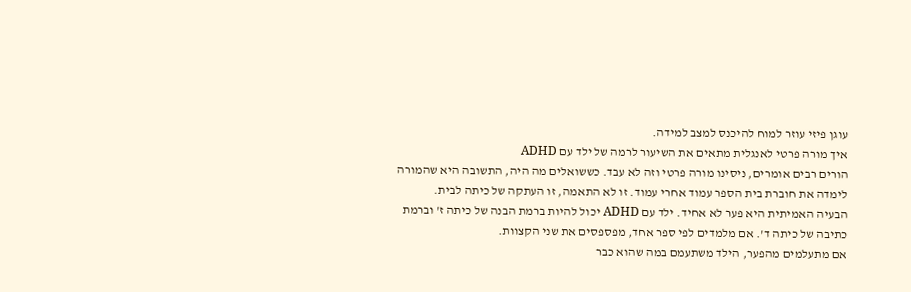עוגן פיזי עוזר למוח להיכנס למצב למידה.
איך מורה פרטי לאנגלית מתאים את השיעור לרמה של ילד עם ADHD
הורים רבים אומרים, ניסינו מורה פרטי וזה לא עבד. כששואלים מה היה, התשובה היא שהמורה לימדה את חוברת בית הספר עמוד אחרי עמוד. זו לא התאמה, זו העתקה של כיתה לבית.
הבעיה האמיתית היא פער לא אחיד. ילד עם ADHD יכול להיות ברמת הבנה של כיתה ז' וברמת כתיבה של כיתה ד'. אם מלמדים לפי ספר אחד, מפספסים את שני הקצוות.
אם מתעלמים מהפער, הילד משתעמם במה שהוא כבר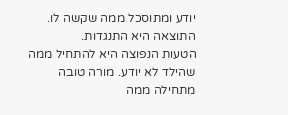יודע ומתוסכל ממה שקשה לו. התוצאה היא התנגדות.
הטעות הנפוצה היא להתחיל ממה שהילד לא יודע. מורה טובה מתחילה ממה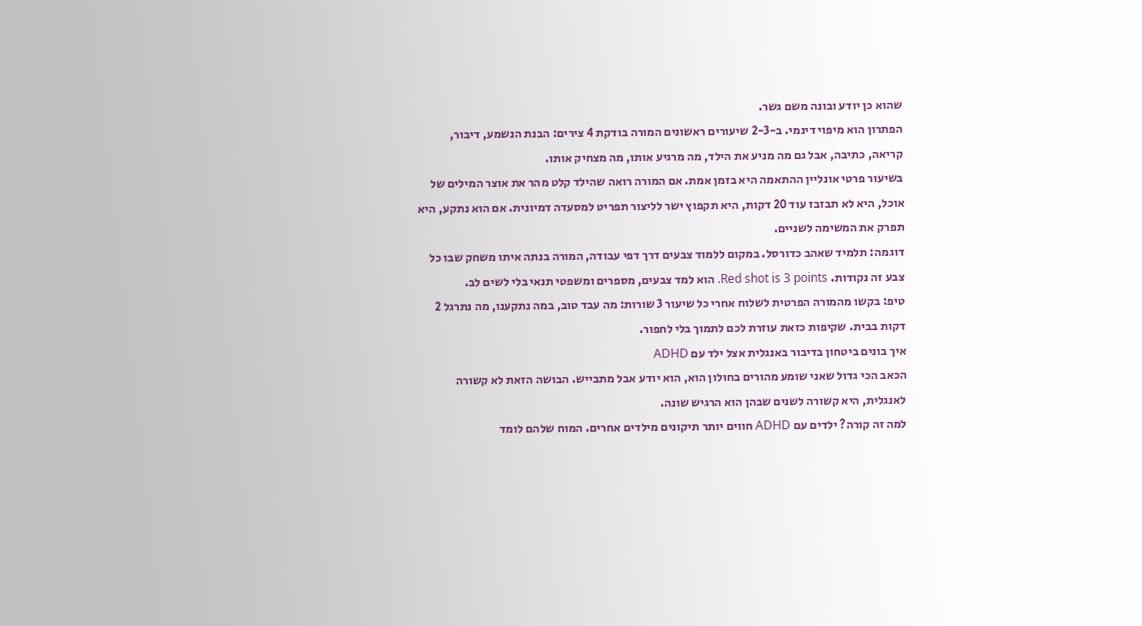שהוא כן יודע ובונה משם גשר.
הפתרון הוא מיפוי דינמי. ב-2-3 שיעורים ראשונים המורה בודקת 4 צירים: הבנת הנשמע, דיבור, קריאה, כתיבה, אבל גם מה מניע את הילד, מה מרגיע אותו, מה מצחיק אותו.
בשיעור פרטי אונליין ההתאמה היא בזמן אמת. אם המורה רואה שהילד קלט מהר את אוצר המילים של אוכל, היא לא תבזבז עוד 20 דקות, היא תקפוץ ישר לליצור תפריט למסעדה דמיונית. אם הוא נתקע, היא תפרק את המשימה לשניים.
דוגמה: תלמיד שאהב כדורסל. במקום ללמוד צבעים דרך דפי עבודה, המורה בנתה איתו משחק שבו כל צבע זה נקודות. Red shot is 3 points. הוא למד צבעים, מספרים ומשפטי תנאי בלי לשים לב.
טיפ: בקשו מהמורה הפרטית לשלוח אחרי כל שיעור 3 שורות: מה עבד טוב, במה נתקענו, מה נתרגל 2 דקות בבית. שקיפות כזאת עוזרת לכם לתמוך בלי לחפור.
איך בונים ביטחון בדיבור באנגלית אצל ילד עם ADHD
הכאב הכי גדול שאני שומע מהורים בחולון הוא, הוא יודע אבל מתבייש. הבושה הזאת לא קשורה לאנגלית, היא קשורה לשנים שבהן הוא הרגיש שונה.
למה זה קורה? ילדים עם ADHD חווים יותר תיקונים מילדים אחרים. המוח שלהם לומד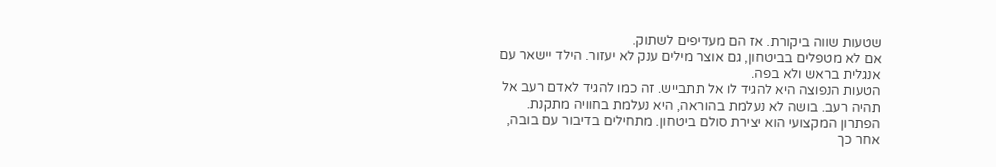שטעות שווה ביקורת. אז הם מעדיפים לשתוק.
אם לא מטפלים בביטחון, גם אוצר מילים ענק לא יעזור. הילד יישאר עם אנגלית בראש ולא בפה.
הטעות הנפוצה היא להגיד לו אל תתבייש. זה כמו להגיד לאדם רעב אל תהיה רעב. בושה לא נעלמת בהוראה, היא נעלמת בחוויה מתקנת.
הפתרון המקצועי הוא יצירת סולם ביטחון. מתחילים בדיבור עם בובה, אחר כך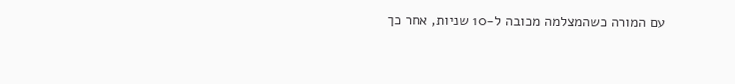עם המורה כשהמצלמה מכובה ל-10 שניות, אחר כך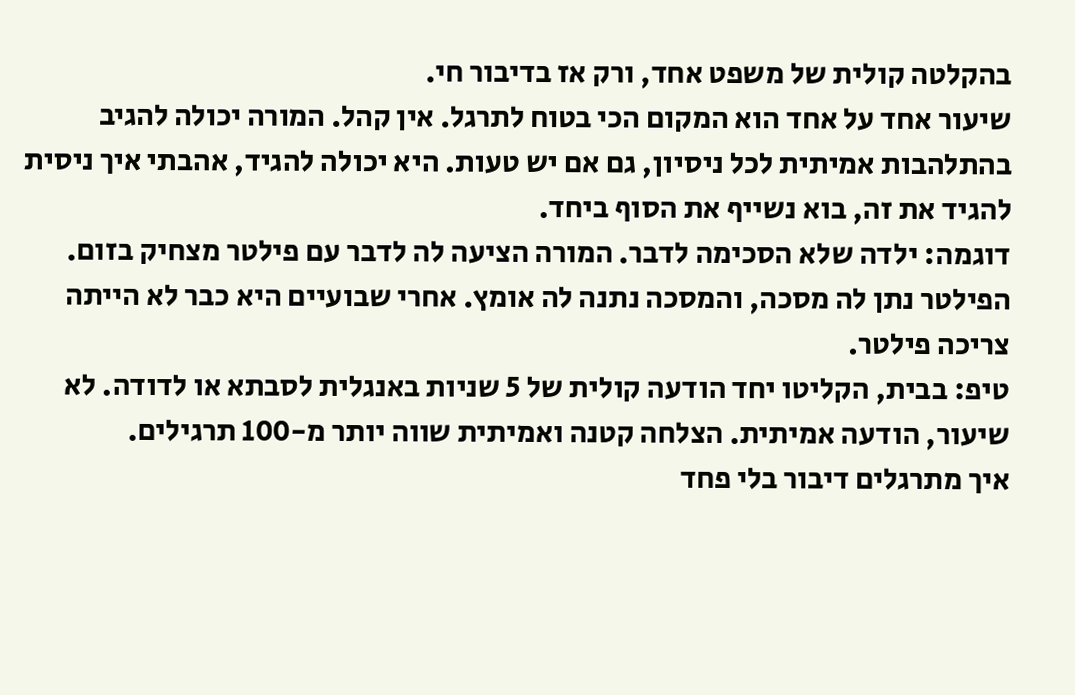בהקלטה קולית של משפט אחד, ורק אז בדיבור חי.
שיעור אחד על אחד הוא המקום הכי בטוח לתרגל. אין קהל. המורה יכולה להגיב בהתלהבות אמיתית לכל ניסיון, גם אם יש טעות. היא יכולה להגיד, אהבתי איך ניסית להגיד את זה, בוא נשייף את הסוף ביחד.
דוגמה: ילדה שלא הסכימה לדבר. המורה הציעה לה לדבר עם פילטר מצחיק בזום. הפילטר נתן לה מסכה, והמסכה נתנה לה אומץ. אחרי שבועיים היא כבר לא הייתה צריכה פילטר.
טיפ: בבית, הקליטו יחד הודעה קולית של 5 שניות באנגלית לסבתא או לדודה. לא שיעור, הודעה אמיתית. הצלחה קטנה ואמיתית שווה יותר מ-100 תרגילים.
איך מתרגלים דיבור בלי פחד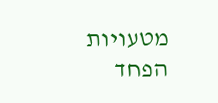מטעויות
הפחד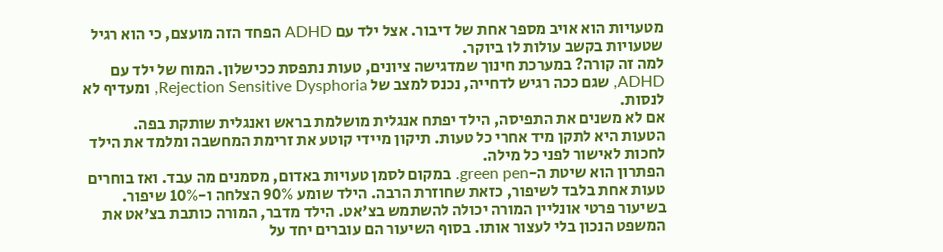מטעויות הוא אויב מספר אחת של דיבור. אצל ילד עם ADHD הפחד הזה מועצם, כי הוא רגיל שטעויות בקשב עולות לו ביוקר.
למה זה קורה? במערכת חינוך שמדגישה ציונים, טעות נתפסת ככישלון. המוח של ילד עם ADHD, שגם ככה רגיש לדחייה, נכנס למצב של Rejection Sensitive Dysphoria, ומעדיף לא לנסות.
אם לא משנים את התפיסה, הילד יפתח אנגלית מושלמת בראש ואנגלית שותקת בפה.
הטעות היא לתקן מיד אחרי כל טעות. תיקון מיידי קוטע את זרימת המחשבה ומלמד את הילד לחכות לאישור לפני כל מילה.
הפתרון הוא שיטת ה-green pen. במקום לסמן טעויות באדום, מסמנים מה עבד. ואז בוחרים טעות אחת בלבד לשיפור, כזאת שחוזרת הרבה. הילד שומע 90% הצלחה ו-10% שיפור.
בשיעור פרטי אונליין המורה יכולה להשתמש בצ'אט. הילד מדבר, המורה כותבת בצ'אט את המשפט הנכון בלי לעצור אותו. בסוף השיעור הם עוברים יחד על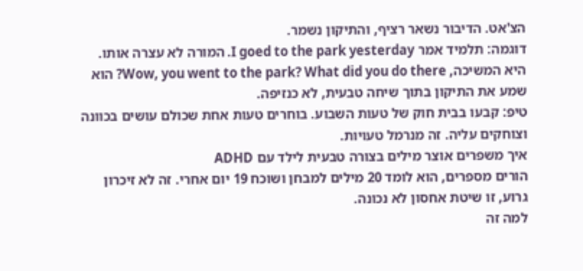הצ'אט. הדיבור נשאר רציף, והתיקון נשמר.
דוגמה: תלמיד אמר I goed to the park yesterday. המורה לא עצרה אותו. היא המשיכה, Wow, you went to the park? What did you do there? הוא שמע את התיקון בתוך שיחה טבעית, לא כנזיפה.
טיפ: קבעו בבית חוק של טעות השבוע. בוחרים טעות אחת שכולם עושים בכוונה וצוחקים עליה. זה מנרמל טעויות.
איך משפרים אוצר מילים בצורה טבעית לילד עם ADHD
הורים מספרים, הוא לומד 20 מילים למבחן ושוכח 19 יום אחרי. זה לא זיכרון גרוע, זו שיטת אחסון לא נכונה.
למה זה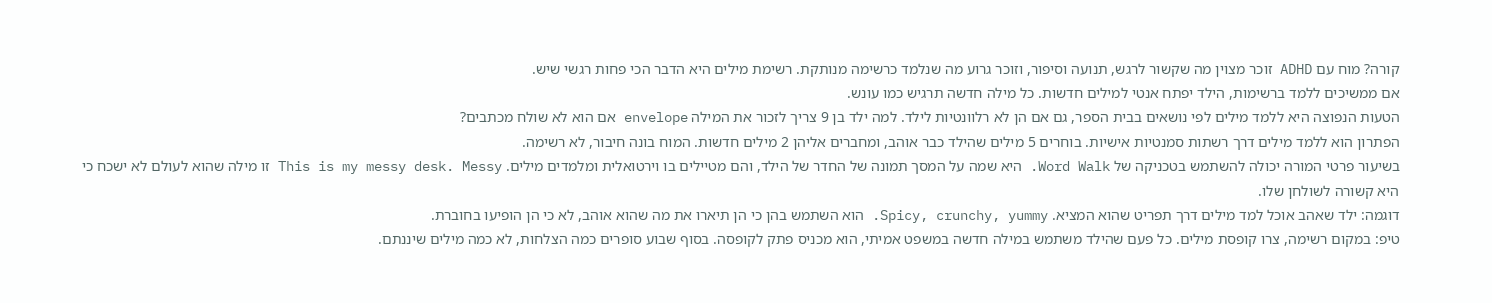קורה? מוח עם ADHD זוכר מצוין מה שקשור לרגש, תנועה וסיפור, וזוכר גרוע מה שנלמד כרשימה מנותקת. רשימת מילים היא הדבר הכי פחות רגשי שיש.
אם ממשיכים ללמד ברשימות, הילד יפתח אנטי למילים חדשות. כל מילה חדשה תרגיש כמו עונש.
הטעות הנפוצה היא ללמד מילים לפי נושאים בבית הספר, גם אם הן לא רלוונטיות לילד. למה ילד בן 9 צריך לזכור את המילה envelope אם הוא לא שולח מכתבים?
הפתרון הוא ללמד מילים דרך רשתות סמנטיות אישיות. בוחרים 5 מילים שהילד כבר אוהב, ומחברים אליהן 2 מילים חדשות. המוח בונה חיבור, לא רשימה.
בשיעור פרטי המורה יכולה להשתמש בטכניקה של Word Walk. היא שמה על המסך תמונה של החדר של הילד, והם מטיילים בו וירטואלית ומלמדים מילים. This is my messy desk. Messy זו מילה שהוא לעולם לא ישכח כי היא קשורה לשולחן שלו.
דוגמה: ילד שאהב אוכל למד מילים דרך תפריט שהוא המציא. Spicy, crunchy, yummy. הוא השתמש בהן כי הן תיארו את מה שהוא אוהב, לא כי הן הופיעו בחוברת.
טיפ: במקום רשימה, צרו קופסת מילים. כל פעם שהילד משתמש במילה חדשה במשפט אמיתי, הוא מכניס פתק לקופסה. בסוף שבוע סופרים כמה הצלחות, לא כמה מילים שיננתם.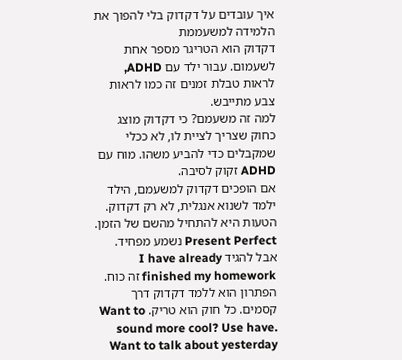איך עובדים על דקדוק בלי להפוך את הלמידה למשעממת
דקדוק הוא הטריגר מספר אחת לשעמום. עבור ילד עם ADHD, לראות טבלת זמנים זה כמו לראות צבע מתייבש.
למה זה משעמם? כי דקדוק מוצג כחוק שצריך לציית לו, לא ככלי שמקבלים כדי להביע משהו. מוח עם ADHD זקוק לסיבה.
אם הופכים דקדוק למשעמם, הילד ילמד לשנוא אנגלית, לא רק דקדוק.
הטעות היא להתחיל מהשם של הזמן. Present Perfect נשמע מפחיד. אבל להגיד I have already finished my homework זה כוח.
הפתרון הוא ללמד דקדוק דרך קסמים. כל חוק הוא טריק. Want to sound more cool? Use have. Want to talk about yesterday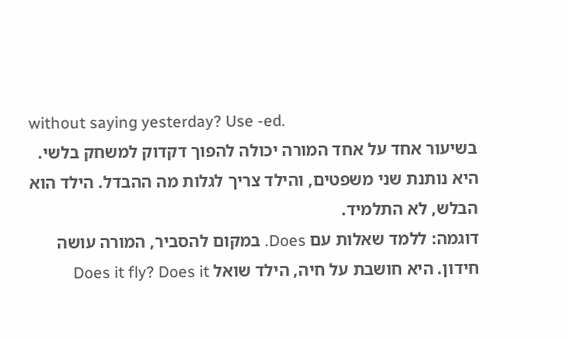without saying yesterday? Use -ed.
בשיעור אחד על אחד המורה יכולה להפוך דקדוק למשחק בלשי. היא נותנת שני משפטים, והילד צריך לגלות מה ההבדל. הילד הוא הבלש, לא התלמיד.
דוגמה: ללמד שאלות עם Does. במקום להסביר, המורה עושה חידון. היא חושבת על חיה, הילד שואל Does it fly? Does it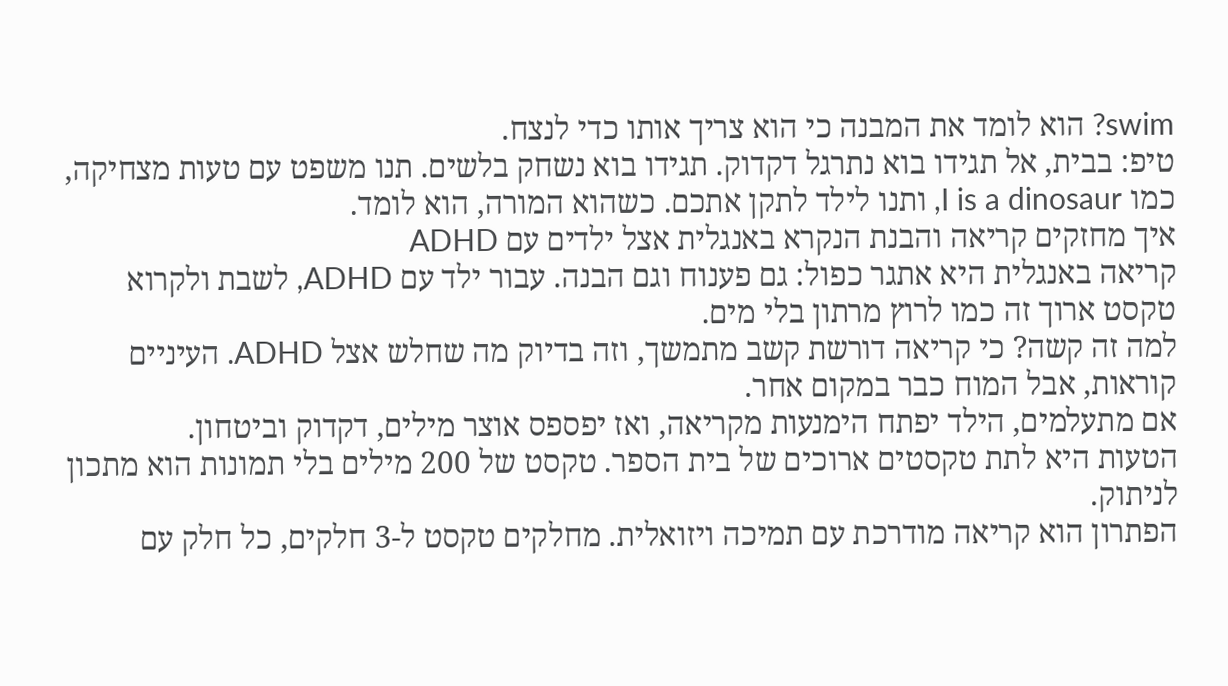swim? הוא לומד את המבנה כי הוא צריך אותו כדי לנצח.
טיפ: בבית, אל תגידו בוא נתרגל דקדוק. תגידו בוא נשחק בלשים. תנו משפט עם טעות מצחיקה, כמו I is a dinosaur, ותנו לילד לתקן אתכם. כשהוא המורה, הוא לומד.
איך מחזקים קריאה והבנת הנקרא באנגלית אצל ילדים עם ADHD
קריאה באנגלית היא אתגר כפול: גם פענוח וגם הבנה. עבור ילד עם ADHD, לשבת ולקרוא טקסט ארוך זה כמו לרוץ מרתון בלי מים.
למה זה קשה? כי קריאה דורשת קשב מתמשך, וזה בדיוק מה שחלש אצל ADHD. העיניים קוראות, אבל המוח כבר במקום אחר.
אם מתעלמים, הילד יפתח הימנעות מקריאה, ואז יפספס אוצר מילים, דקדוק וביטחון.
הטעות היא לתת טקסטים ארוכים של בית הספר. טקסט של 200 מילים בלי תמונות הוא מתכון לניתוק.
הפתרון הוא קריאה מודרכת עם תמיכה ויזואלית. מחלקים טקסט ל-3 חלקים, כל חלק עם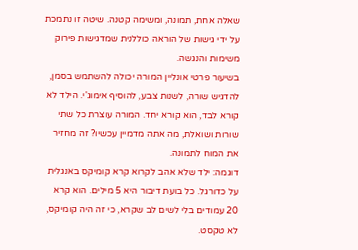שאלה אחת, תמונה, ומשימה קטנה. שיטה זו נתמכת על ידי גישות של הוראה כוללנית שמדגישות פירוק משימות והנגשה.
בשיעור פרטי אונליין המורה יכולה להשתמש בסמן, להדגיש שורה, לשנות צבע, להוסיף אימוג'י. הילד לא קורא לבד, הוא קורא יחד. המורה עוצרת כל שתי שורות ושואלת, מה אתה מדמיין עכשיו? זה מחזיר את המוח לתמונה.
דוגמה: ילד שלא אהב לקרוא קרא קומיקס באנגלית על כדורגל. כל בועת דיבור היא 5 מילים. הוא קרא 20 עמודים בלי לשים לב שקרא, כי זה היה קומיקס, לא טקסט.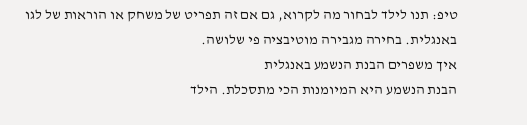טיפ: תנו לילד לבחור מה לקרוא, גם אם זה תפריט של משחק או הוראות של לגו באנגלית. בחירה מגבירה מוטיבציה פי שלושה.
איך משפרים הבנת הנשמע באנגלית
הבנת הנשמע היא המיומנות הכי מתסכלת. הילד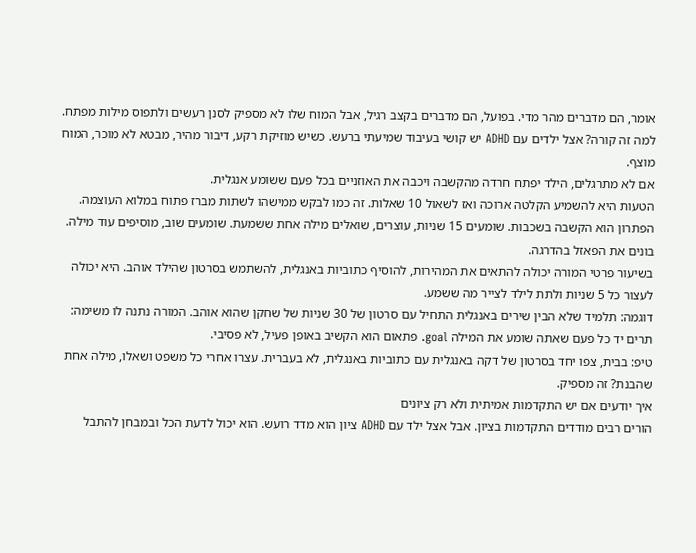אומר, הם מדברים מהר מדי. בפועל, הם מדברים בקצב רגיל, אבל המוח שלו לא מספיק לסנן רעשים ולתפוס מילות מפתח.
למה זה קורה? אצל ילדים עם ADHD יש קושי בעיבוד שמיעתי ברעש. כשיש מוזיקת רקע, דיבור מהיר, מבטא לא מוכר, המוח מוצף.
אם לא מתרגלים, הילד יפתח חרדה מהקשבה ויכבה את האוזניים בכל פעם ששומע אנגלית.
הטעות היא להשמיע הקלטה ארוכה ואז לשאול 10 שאלות. זה כמו לבקש ממישהו לשתות מברז פתוח במלוא העוצמה.
הפתרון הוא הקשבה בשכבות. שומעים 15 שניות, עוצרים, שואלים מילה אחת ששמעת. שומעים שוב, מוסיפים עוד מילה. בונים את הפאזל בהדרגה.
בשיעור פרטי המורה יכולה להתאים את המהירות, להוסיף כתוביות באנגלית, להשתמש בסרטון שהילד אוהב. היא יכולה לעצור כל 5 שניות ולתת לילד לצייר מה ששמע.
דוגמה: תלמיד שלא הבין שירים באנגלית התחיל עם סרטון של 30 שניות של שחקן שהוא אוהב. המורה נתנה לו משימה: תרים יד כל פעם שאתה שומע את המילה goal. פתאום הוא הקשיב באופן פעיל, לא פסיבי.
טיפ: בבית, צפו יחד בסרטון של דקה באנגלית עם כתוביות באנגלית, לא בעברית. עצרו אחרי כל משפט ושאלו, מילה אחת שהבנת? זה מספיק.
איך יודעים אם יש התקדמות אמיתית ולא רק ציונים
הורים רבים מודדים התקדמות בציון. אבל אצל ילד עם ADHD ציון הוא מדד רועש. הוא יכול לדעת הכל ובמבחן להתבל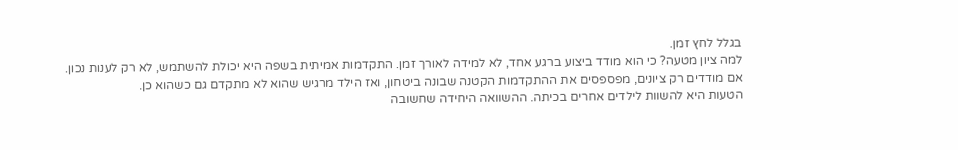בגלל לחץ זמן.
למה ציון מטעה? כי הוא מודד ביצוע ברגע אחד, לא למידה לאורך זמן. התקדמות אמיתית בשפה היא יכולת להשתמש, לא רק לענות נכון.
אם מודדים רק ציונים, מפספסים את ההתקדמות הקטנה שבונה ביטחון, ואז הילד מרגיש שהוא לא מתקדם גם כשהוא כן.
הטעות היא להשוות לילדים אחרים בכיתה. ההשוואה היחידה שחשובה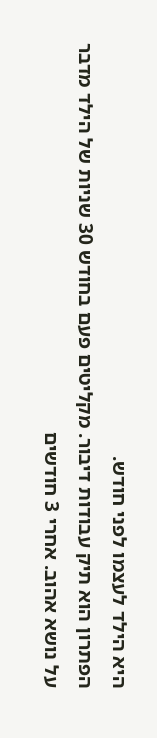היא הילד לעצמו לפני חודש.
הפתרון הוא תיק עבודות דיבור. מקליטים פעם בחודש 30 שניות של הילד מדבר על נושא אהוב. אחרי 3 חודשים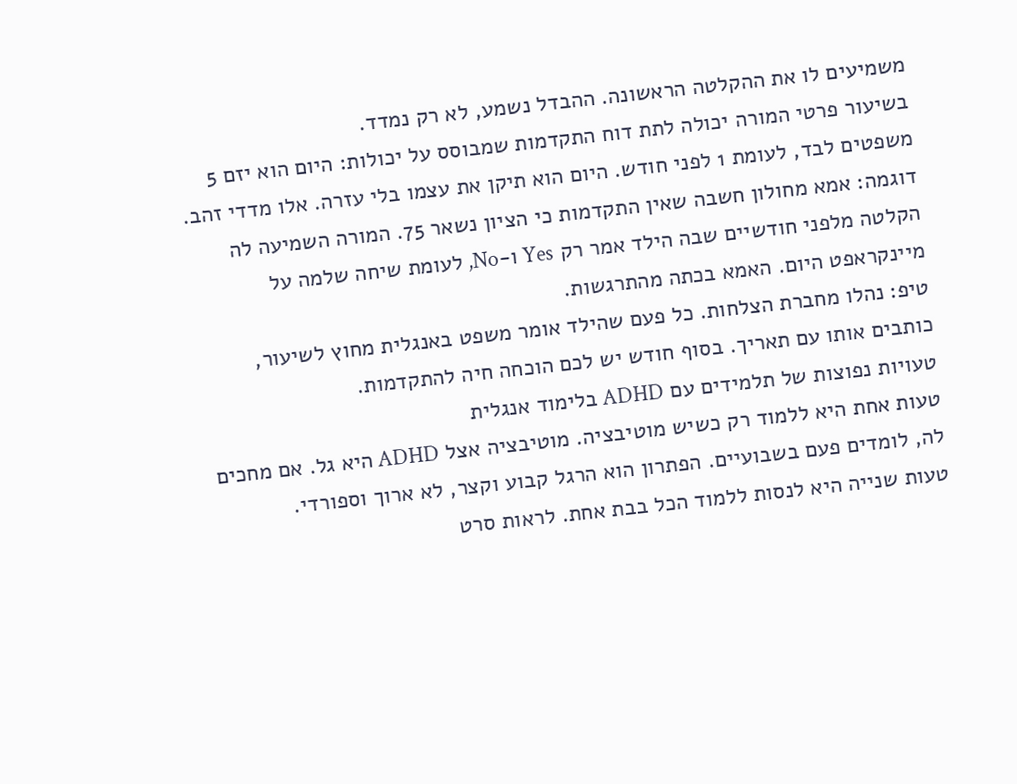משמיעים לו את ההקלטה הראשונה. ההבדל נשמע, לא רק נמדד.
בשיעור פרטי המורה יכולה לתת דוח התקדמות שמבוסס על יכולות: היום הוא יזם 5 משפטים לבד, לעומת 1 לפני חודש. היום הוא תיקן את עצמו בלי עזרה. אלו מדדי זהב.
דוגמה: אמא מחולון חשבה שאין התקדמות כי הציון נשאר 75. המורה השמיעה לה הקלטה מלפני חודשיים שבה הילד אמר רק Yes ו-No, לעומת שיחה שלמה על מיינקראפט היום. האמא בכתה מהתרגשות.
טיפ: נהלו מחברת הצלחות. כל פעם שהילד אומר משפט באנגלית מחוץ לשיעור, כותבים אותו עם תאריך. בסוף חודש יש לכם הוכחה חיה להתקדמות.
טעויות נפוצות של תלמידים עם ADHD בלימוד אנגלית
טעות אחת היא ללמוד רק כשיש מוטיבציה. מוטיבציה אצל ADHD היא גל. אם מחכים לה, לומדים פעם בשבועיים. הפתרון הוא הרגל קבוע וקצר, לא ארוך וספורדי.
טעות שנייה היא לנסות ללמוד הכל בבת אחת. לראות סרט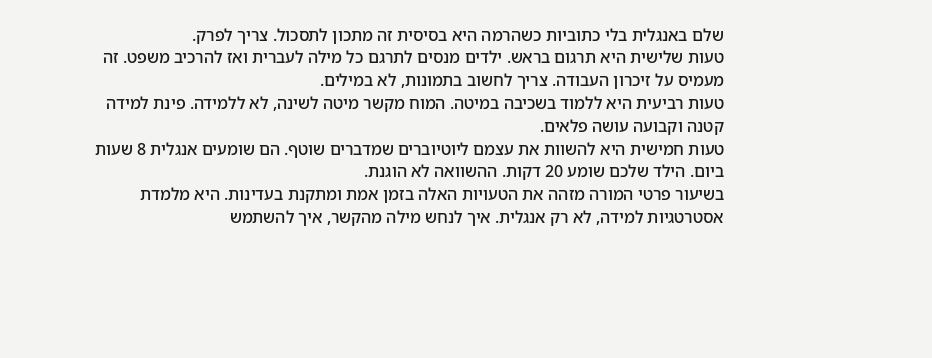שלם באנגלית בלי כתוביות כשהרמה היא בסיסית זה מתכון לתסכול. צריך לפרק.
טעות שלישית היא תרגום בראש. ילדים מנסים לתרגם כל מילה לעברית ואז להרכיב משפט. זה מעמיס על זיכרון העבודה. צריך לחשוב בתמונות, לא במילים.
טעות רביעית היא ללמוד בשכיבה במיטה. המוח מקשר מיטה לשינה, לא ללמידה. פינת למידה קטנה וקבועה עושה פלאים.
טעות חמישית היא להשוות את עצמם ליוטיוברים שמדברים שוטף. הם שומעים אנגלית 8 שעות ביום. הילד שלכם שומע 20 דקות. ההשוואה לא הוגנת.
בשיעור פרטי המורה מזהה את הטעויות האלה בזמן אמת ומתקנת בעדינות. היא מלמדת אסטרטגיות למידה, לא רק אנגלית. איך לנחש מילה מהקשר, איך להשתמש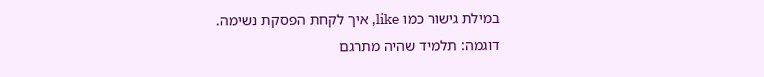במילת גישור כמו like, איך לקחת הפסקת נשימה.
דוגמה: תלמיד שהיה מתרגם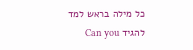כל מילה בראש למד להגיד Can you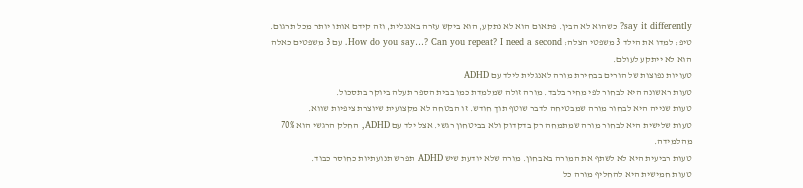say it differently? כשהוא לא הבין. פתאום הוא לא נתקע, הוא ביקש עזרה באנגלית, וזה קידם אותו יותר מכל תרגום.
טיפ: למדו את הילד 3 משפטי הצלה: How do you say…? Can you repeat? I need a second. עם 3 משפטים כאלה הוא לא ייתקע לעולם.
טעויות נפוצות של הורים בבחירת מורה לאנגלית לילד עם ADHD
טעות ראשונה היא לבחור לפי מחיר בלבד. מורה זולה שמלמדת כמו בבית הספר תעלה ביוקר בתסכול.
טעות שנייה היא לבחור מורה שמבטיחה לדבר שוטף תוך חודש. זו הבטחה לא מקצועית שיוצרת ציפיות שווא.
טעות שלישית היא לבחור מורה שמתמחה רק בדקדוק ולא בביטחון רגשי. אצל ילד עם ADHD, החלק הרגשי הוא 70% מהלמידה.
טעות רביעית היא לא לשתף את המורה באבחון. מורה שלא יודעת שיש ADHD תפרש תנועתיות כחוסר כבוד.
טעות חמישית היא להחליף מורה כל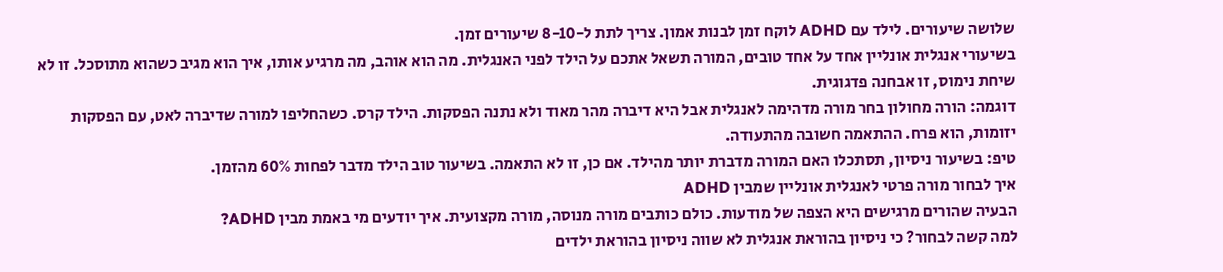שלושה שיעורים. לילד עם ADHD לוקח זמן לבנות אמון. צריך לתת ל-8-10 שיעורים זמן.
בשיעורי אנגלית אונליין אחד על אחד טובים, המורה תשאל אתכם על הילד לפני האנגלית. מה הוא אוהב, מה מרגיע אותו, איך הוא מגיב כשהוא מתוסכל. זו לא שיחת נימוס, זו אבחנה פדגוגית.
דוגמה: הורה מחולון בחר מורה מדהימה לאנגלית אבל היא דיברה מהר מאוד ולא נתנה הפסקות. הילד קרס. כשהחליפו למורה שדיברה לאט, עם הפסקות יזומות, הוא פרח. ההתאמה חשובה מהתעודה.
טיפ: בשיעור ניסיון, תסתכלו האם המורה מדברת יותר מהילד. אם כן, זו לא התאמה. בשיעור טוב הילד מדבר לפחות 60% מהזמן.
איך לבחור מורה פרטי לאנגלית אונליין שמבין ADHD
הבעיה שהורים מרגישים היא הצפה של מודעות. כולם כותבים מורה מנוסה, מורה מקצועית. איך יודעים מי באמת מבין ADHD?
למה קשה לבחור? כי ניסיון בהוראת אנגלית לא שווה ניסיון בהוראת ילדים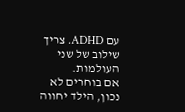עם ADHD. צריך שילוב של שני העולמות.
אם בוחרים לא נכון, הילד יחווה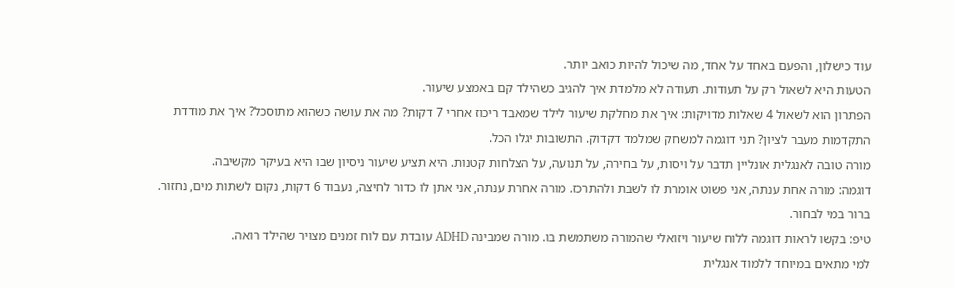עוד כישלון, והפעם באחד על אחד, מה שיכול להיות כואב יותר.
הטעות היא לשאול רק על תעודות. תעודה לא מלמדת איך להגיב כשהילד קם באמצע שיעור.
הפתרון הוא לשאול 4 שאלות מדויקות: איך את מחלקת שיעור לילד שמאבד ריכוז אחרי 7 דקות? מה את עושה כשהוא מתוסכל? איך את מודדת התקדמות מעבר לציון? תני דוגמה למשחק שמלמד דקדוק. התשובות יגלו הכל.
מורה טובה לאנגלית אונליין תדבר על ויסות, על בחירה, על תנועה, על הצלחות קטנות. היא תציע שיעור ניסיון שבו היא בעיקר מקשיבה.
דוגמה: מורה אחת ענתה, אני פשוט אומרת לו לשבת ולהתרכז. מורה אחרת ענתה, אני אתן לו כדור לחיצה, נעבוד 6 דקות, נקום לשתות מים, נחזור. ברור במי לבחור.
טיפ: בקשו לראות דוגמה ללוח שיעור ויזואלי שהמורה משתמשת בו. מורה שמבינה ADHD עובדת עם לוח זמנים מצויר שהילד רואה.
למי מתאים במיוחד ללמוד אנגלית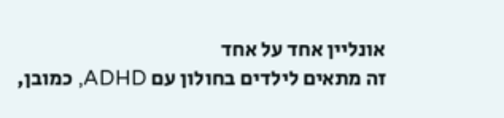אונליין אחד על אחד
זה מתאים לילדים בחולון עם ADHD, כמובן,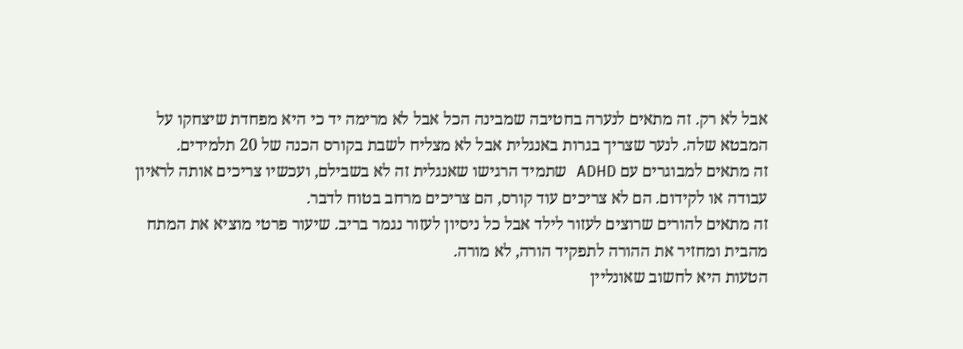אבל לא רק. זה מתאים לנערה בחטיבה שמבינה הכל אבל לא מרימה יד כי היא מפחדת שיצחקו על המבטא שלה. לנער שצריך בגרות באנגלית אבל לא מצליח לשבת בקורס הכנה של 20 תלמידים.
זה מתאים למבוגרים עם ADHD שתמיד הרגישו שאנגלית זה לא בשבילם, ועכשיו צריכים אותה לראיון עבודה או לקידום. הם לא צריכים עוד קורס, הם צריכים מרחב בטוח לדבר.
זה מתאים להורים שרוצים לעזור לילד אבל כל ניסיון לעזור נגמר בריב. שיעור פרטי מוציא את המתח מהבית ומחזיר את ההורה לתפקיד הורה, לא מורה.
הטעות היא לחשוב שאונליין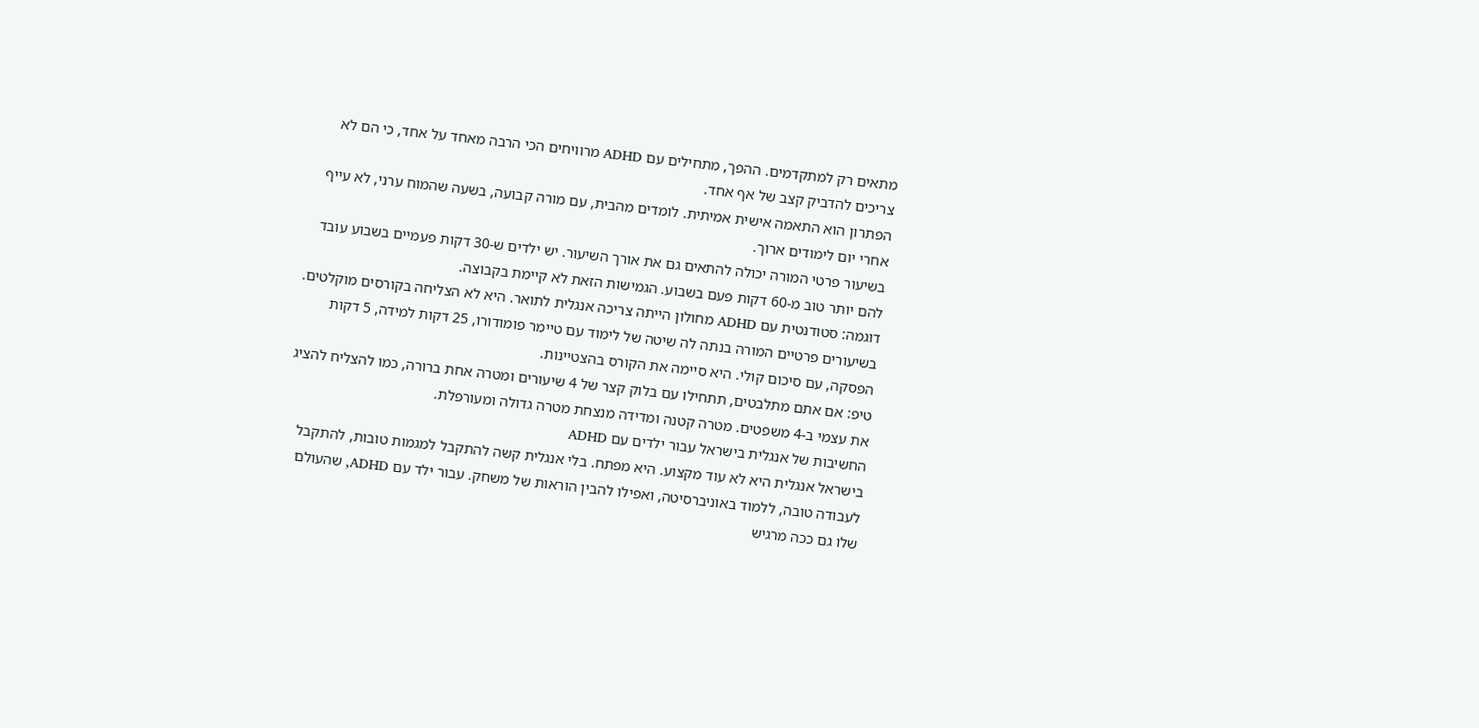מתאים רק למתקדמים. ההפך, מתחילים עם ADHD מרוויחים הכי הרבה מאחד על אחד, כי הם לא צריכים להדביק קצב של אף אחד.
הפתרון הוא התאמה אישית אמיתית. לומדים מהבית, עם מורה קבועה, בשעה שהמוח ערני, לא עייף אחרי יום לימודים ארוך.
בשיעור פרטי המורה יכולה להתאים גם את אורך השיעור. יש ילדים ש-30 דקות פעמיים בשבוע עובד להם יותר טוב מ-60 דקות פעם בשבוע. הגמישות הזאת לא קיימת בקבוצה.
דוגמה: סטודנטית עם ADHD מחולון הייתה צריכה אנגלית לתואר. היא לא הצליחה בקורסים מוקלטים. בשיעורים פרטיים המורה בנתה לה שיטה של לימוד עם טיימר פומודורו, 25 דקות למידה, 5 דקות הפסקה, עם סיכום קולי. היא סיימה את הקורס בהצטיינות.
טיפ: אם אתם מתלבטים, תתחילו עם בלוק קצר של 4 שיעורים ומטרה אחת ברורה, כמו להצליח להציג את עצמי ב-4 משפטים. מטרה קטנה ומדידה מנצחת מטרה גדולה ומעורפלת.
החשיבות של אנגלית בישראל עבור ילדים עם ADHD
בישראל אנגלית היא לא עוד מקצוע. היא מפתח. בלי אנגלית קשה להתקבל למגמות טובות, להתקבל לעבודה טובה, ללמוד באוניברסיטה, ואפילו להבין הוראות של משחק. עבור ילד עם ADHD, שהעולם שלו גם ככה מרגיש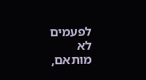לפעמים לא מותאם,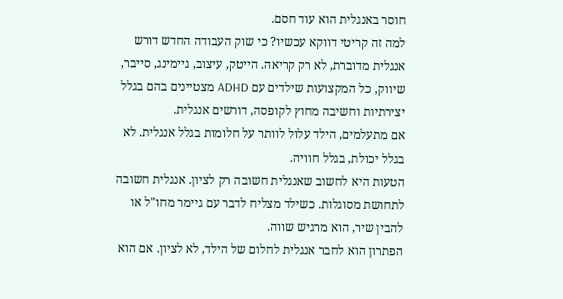חוסר באנגלית הוא עוד חסם.
למה זה קריטי דווקא עכשיו? כי שוק העבודה החדש דורש אנגלית מדוברת, לא רק קריאה. הייטק, עיצוב, גיימינג, סייבר, שיווק, כל המקצועות שילדים עם ADHD מצטיינים בהם בגלל יצירתיות וחשיבה מחוץ לקופסה, דורשים אנגלית.
אם מתעלמים, הילד עלול לוותר על חלומות בגלל אנגלית. לא בגלל יכולת, בגלל חוויה.
הטעות היא לחשוב שאנגלית חשובה רק לציון. אנגלית חשובה לתחושת מסוגלות. כשילד מצליח לדבר עם גיימר מחו"ל או להבין שיר, הוא מרגיש שווה.
הפתרון הוא לחבר אנגלית לחלום של הילד, לא לציון. אם הוא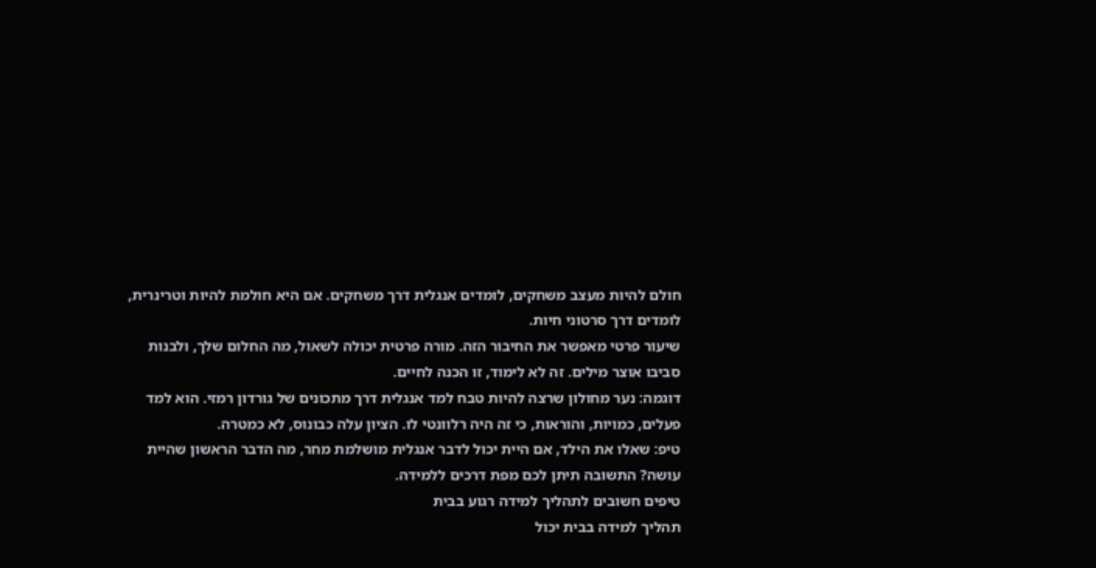חולם להיות מעצב משחקים, לומדים אנגלית דרך משחקים. אם היא חולמת להיות וטרינרית, לומדים דרך סרטוני חיות.
שיעור פרטי מאפשר את החיבור הזה. מורה פרטית יכולה לשאול, מה החלום שלך, ולבנות סביבו אוצר מילים. זה לא לימוד, זו הכנה לחיים.
דוגמה: נער מחולון שרצה להיות טבח למד אנגלית דרך מתכונים של גורדון רמזי. הוא למד פעלים, כמויות, והוראות, כי זה היה רלוונטי לו. הציון עלה כבונוס, לא כמטרה.
טיפ: שאלו את הילד, אם היית יכול לדבר אנגלית מושלמת מחר, מה הדבר הראשון שהיית עושה? התשובה תיתן לכם מפת דרכים ללמידה.
טיפים חשובים לתהליך למידה רגוע בבית
תהליך למידה בבית יכול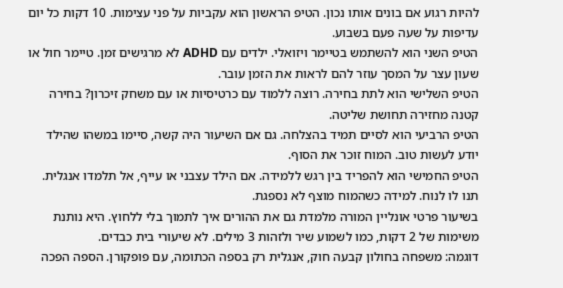להיות רגוע אם בונים אותו נכון. הטיפ הראשון הוא עקביות על פני עצימות. 10 דקות כל יום עדיפות על שעה פעם בשבוע.
הטיפ השני הוא להשתמש בטיימר ויזואלי. ילדים עם ADHD לא מרגישים זמן. טיימר חול או שעון עצר על המסך עוזר להם לראות את הזמן עובר.
הטיפ השלישי הוא לתת בחירה. רוצה ללמוד עם כרטיסיות או עם משחק זיכרון? בחירה קטנה מחזירה תחושת שליטה.
הטיפ הרביעי הוא לסיים תמיד בהצלחה. גם אם השיעור היה קשה, סיימו במשהו שהילד יודע לעשות טוב. המוח זוכר את הסוף.
הטיפ החמישי הוא להפריד בין רגש ללמידה. אם הילד עצבני או עייף, אל תלמדו אנגלית. תנו לו לנוח. למידה כשהמוח מוצף לא נספגת.
בשיעור פרטי אונליין המורה מלמדת גם את ההורים איך לתמוך בלי ללחוץ. היא נותנת משימות של 2 דקות, כמו לשמוע שיר ולזהות 3 מילים. לא שיעורי בית כבדים.
דוגמה: משפחה בחולון קבעה חוק, אנגלית רק בספה הכתומה, עם פופקורן. הספה הפכה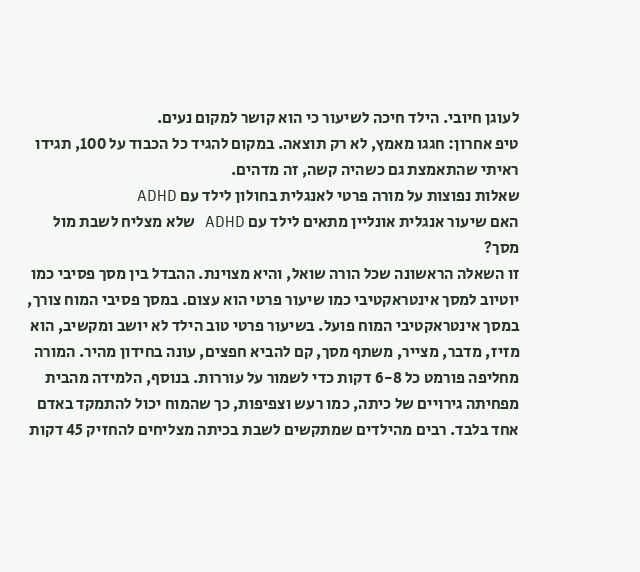לעוגן חיובי. הילד חיכה לשיעור כי הוא קושר למקום נעים.
טיפ אחרון: חגגו מאמץ, לא רק תוצאה. במקום להגיד כל הכבוד על 100, תגידו ראיתי שהתאמצת גם כשהיה קשה, זה מדהים.
שאלות נפוצות על מורה פרטי לאנגלית בחולון לילד עם ADHD
האם שיעור אנגלית אונליין מתאים לילד עם ADHD שלא מצליח לשבת מול מסך?
זו השאלה הראשונה שכל הורה שואל, והיא מצוינת. ההבדל בין מסך פסיבי כמו יוטיוב למסך אינטראקטיבי כמו שיעור פרטי הוא עצום. במסך פסיבי המוח צורך, במסך אינטראקטיבי המוח פועל. בשיעור פרטי טוב הילד לא יושב ומקשיב, הוא מזיז, מדבר, מצייר, משתף מסך, קם להביא חפצים, עונה בחידון מהיר. המורה מחליפה פורמט כל 6-8 דקות כדי לשמור על עוררות. בנוסף, הלמידה מהבית מפחיתה גירויים של כיתה, כמו רעש וצפיפות, כך שהמוח יכול להתמקד באדם אחד בלבד. רבים מהילדים שמתקשים לשבת בכיתה מצליחים להחזיק 45 דקות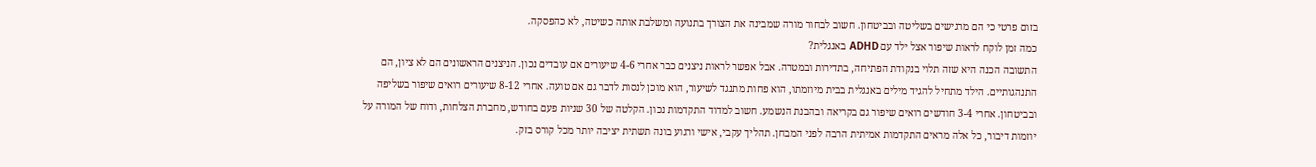בזום פרטי כי הם מרגישים בשליטה ובביטחון. חשוב לבחור מורה שמבינה את הצורך בתנועה ומשלבת אותה כשיטה, לא כהפסקה.
כמה זמן לוקח לראות שיפור אצל ילד עם ADHD באנגלית?
התשובה הכנה היא שזה תלוי בנקודת הפתיחה, בתדירות ובמטרה. אבל אפשר לראות ניצנים כבר אחרי 4-6 שיעורים אם עובדים נכון. הניצנים הראשונים הם לא ציון, הם התנהגותיים. הילד מתחיל להגיד מילים באנגלית בבית מיוזמתו, הוא פחות מתנגד לשיעור, הוא מוכן לנסות לדבר גם אם טועה. אחרי 8-12 שיעורים רואים שיפור בשליפה ובביטחון. אחרי 3-4 חודשים רואים שיפור גם בקריאה ובהבנת הנשמע. חשוב למדוד התקדמות נכון. הקלטה של 30 שניות פעם בחודש, מחברת הצלחות, ודוח של המורה על יוזמות דיבור, כל אלה מראים התקדמות אמיתית הרבה לפני המבחן. תהליך עקבי, אישי ורגוע בונה תשתית יציבה יותר מכל קורס בזק.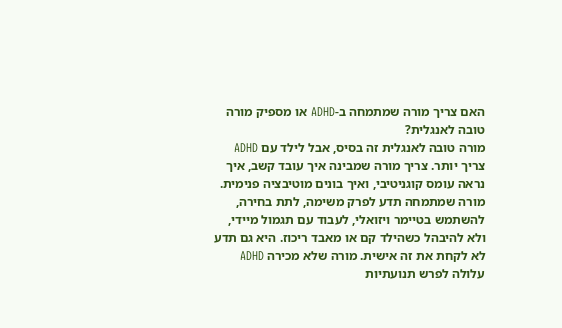האם צריך מורה שמתמחה ב-ADHD או מספיק מורה טובה לאנגלית?
מורה טובה לאנגלית זה בסיס, אבל לילד עם ADHD צריך יותר. צריך מורה שמבינה איך עובד קשב, איך נראה עומס קוגניטיבי, ואיך בונים מוטיבציה פנימית. מורה שמתמחה תדע לפרק משימה, לתת בחירה, להשתמש בטיימר ויזואלי, לעבוד עם תגמול מיידי, ולא להיבהל כשהילד קם או מאבד ריכוז. היא גם תדע לא לקחת את זה אישית. מורה שלא מכירה ADHD עלולה לפרש תנועתיות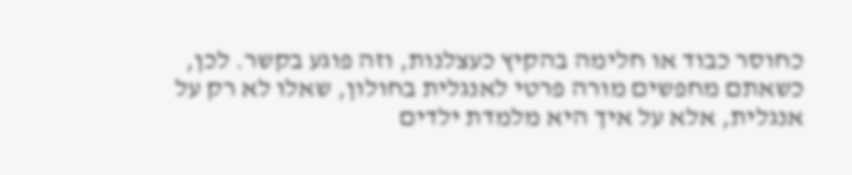כחוסר כבוד או חלימה בהקיץ כעצלנות, וזה פוגע בקשר. לכן, כשאתם מחפשים מורה פרטי לאנגלית בחולון, שאלו לא רק על אנגלית, אלא על איך היא מלמדת ילדים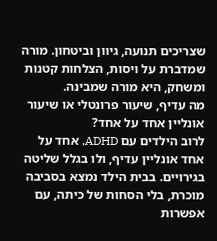שצריכים תנועה, גיוון וביטחון. מורה שמדברת על ויסות, הצלחות קטנות ומשחק, היא מורה שמבינה.
מה עדיף, שיעור פרונטלי או שיעור אונליין אחד על אחד?
לרוב הילדים עם ADHD, אחד על אחד אונליין עדיף, ולו בגלל שליטה בגירויים. בבית הילד נמצא בסביבה מוכרת, בלי הסחות של כיתה, עם אפשרות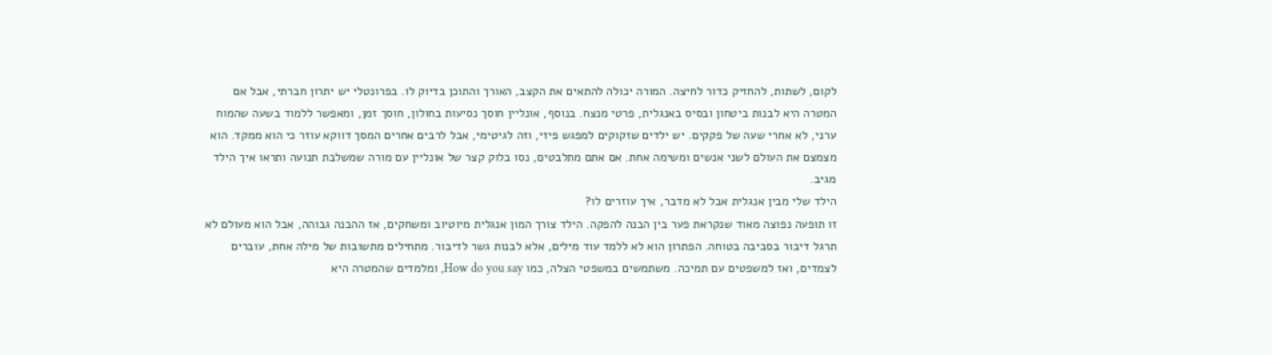לקום, לשתות, להחזיק כדור לחיצה. המורה יכולה להתאים את הקצב, האורך והתוכן בדיוק לו. בפרונטלי יש יתרון חברתי, אבל אם המטרה היא לבנות ביטחון ובסיס באנגלית, פרטי מנצח. בנוסף, אונליין חוסך נסיעות בחולון, חוסך זמן, ומאפשר ללמוד בשעה שהמוח ערני, לא אחרי שעה של פקקים. יש ילדים שזקוקים למפגש פיזי, וזה לגיטימי, אבל לרבים אחרים המסך דווקא עוזר כי הוא ממקד. הוא מצמצם את העולם לשני אנשים ומשימה אחת. אם אתם מתלבטים, נסו בלוק קצר של אונליין עם מורה שמשלבת תנועה ותראו איך הילד מגיב.
הילד שלי מבין אנגלית אבל לא מדבר, איך עוזרים לו?
זו תופעה נפוצה מאוד שנקראת פער בין הבנה להפקה. הילד צורך המון אנגלית מיוטיוב ומשחקים, אז ההבנה גבוהה, אבל הוא מעולם לא תרגל דיבור בסביבה בטוחה. הפתרון הוא לא ללמד עוד מילים, אלא לבנות גשר לדיבור. מתחילים מתשובות של מילה אחת, עוברים לצמדים, ואז למשפטים עם תמיכה. משתמשים במשפטי הצלה, כמו How do you say, ומלמדים שהמטרה היא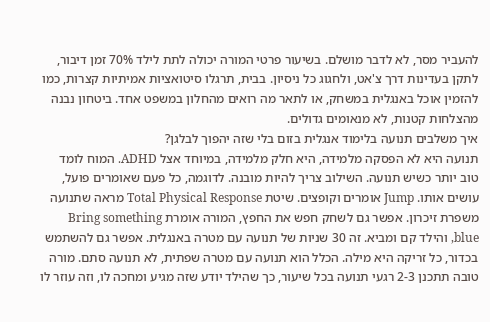להעביר מסר, לא לדבר מושלם. בשיעור פרטי המורה יכולה לתת לילד 70% זמן דיבור, לתקן בעדינות דרך צ'אט, ולחגוג כל ניסיון. בבית, תרגלו סיטואציות אמיתיות קצרות, כמו להזמין אוכל באנגלית במשחק, או לתאר מה רואים מהחלון במשפט אחד. ביטחון נבנה מהצלחות קטנות, לא מנאומים גדולים.
איך משלבים תנועה בלימוד אנגלית בזום בלי שזה יהפוך לבלגן?
תנועה היא לא הפסקה מלמידה, היא חלק מלמידה, במיוחד אצל ADHD. המוח לומד טוב יותר כשיש תנועה. השילוב צריך להיות מובנה. לדוגמה, כל פעם שאומרים פועל, עושים אותו. Jump אומרים וקופצים. שיטת Total Physical Response מראה שתנועה משפרת זיכרון. אפשר גם לשחק חפש את החפץ, המורה אומרת Bring something blue, והילד קם ומביא. זה 30 שניות של תנועה עם מטרה באנגלית. אפשר גם להשתמש בכדור, כל זריקה היא מילה. הכלל הוא תנועה עם מטרה שפתית, לא תנועה סתם. מורה טובה תתכנן 2-3 רגעי תנועה בכל שיעור, כך שהילד יודע שזה מגיע ומחכה לו, וזה עוזר לו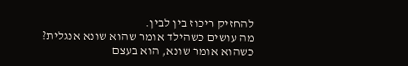להחזיק ריכוז בין לבין.
מה עושים כשהילד אומר שהוא שונא אנגלית?
כשהוא אומר שונא, הוא בעצם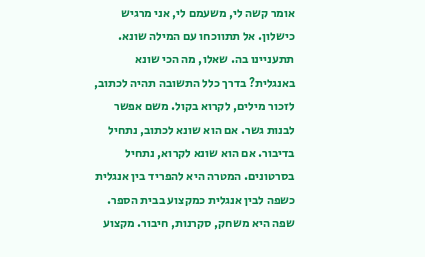אומר קשה לי, משעמם לי, אני מרגיש כישלון. אל תתווכחו עם המילה שונא. תתעניינו בה. שאלו, מה הכי שונא באנגלית? בדרך כלל התשובה תהיה לכתוב, לזכור מילים, לקרוא בקול. משם אפשר לבנות גשר. אם הוא שונא לכתוב, נתחיל בדיבור. אם הוא שונא לקרוא, נתחיל בסרטונים. המטרה היא להפריד בין אנגלית כשפה לבין אנגלית כמקצוע בבית הספר. שפה היא משחק, סקרנות, חיבור. מקצוע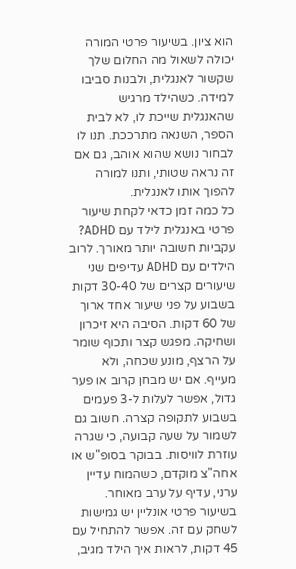הוא ציון. בשיעור פרטי המורה יכולה לשאול מה החלום שלך שקשור לאנגלית, ולבנות סביבו למידה. כשהילד מרגיש שהאנגלית שייכת לו, לא לבית הספר, השנאה מתרככת. תנו לו לבחור נושא שהוא אוהב, גם אם זה נראה שטותי, ותנו למורה להפוך אותו לאנגלית.
כל כמה זמן כדאי לקחת שיעור פרטי באנגלית לילד עם ADHD?
עקביות חשובה יותר מאורך. לרוב הילדים עם ADHD עדיפים שני שיעורים קצרים של 30-40 דקות בשבוע על פני שיעור אחד ארוך של 60 דקות. הסיבה היא זיכרון ושחיקה. מפגש קצר ותכוף שומר על הרצף, מונע שכחה, ולא מעייף. אם יש מבחן קרוב או פער גדול, אפשר לעלות ל-3 פעמים בשבוע לתקופה קצרה. חשוב גם לשמור על שעה קבועה, כי שגרה עוזרת לוויסות. בבוקר בסופ"ש או אחה"צ מוקדם, כשהמוח עדיין ערני, עדיף על ערב מאוחר. בשיעור פרטי אונליין יש גמישות לשחק עם זה. אפשר להתחיל עם 45 דקות, לראות איך הילד מגיב,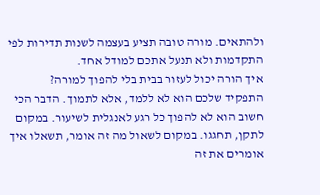ולהתאים. מורה טובה תציע בעצמה לשנות תדירות לפי התקדמות ולא תנעל אתכם למודל אחד.
איך הורה יכול לעזור בבית בלי להפוך למורה?
התפקיד שלכם הוא לא ללמד, אלא לתמוך. הדבר הכי חשוב הוא לא להפוך כל רגע לאנגלית לשיעור. במקום לתקן, תחגגו. במקום לשאול מה זה אומר, תשאלו איך אומרים את זה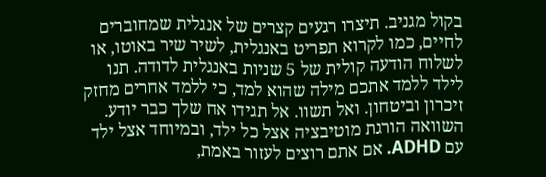בקול מגניב. תיצרו רגעים קצרים של אנגלית שמחוברים לחיים, כמו לקרוא תפריט באנגלית, לשיר שיר באוטו, או לשלוח הודעה קולית של 5 שניות באנגלית לדודה. תנו לילד ללמד אתכם מילה שהוא למד, כי ללמד אחרים מחזק זיכרון וביטחון. ואל תשוו. אל תגידו אח שלך כבר יודע. השוואה הורגת מוטיבציה אצל כל ילד, ובמיוחד אצל ילד עם ADHD. אם אתם רוצים לעזור באמת,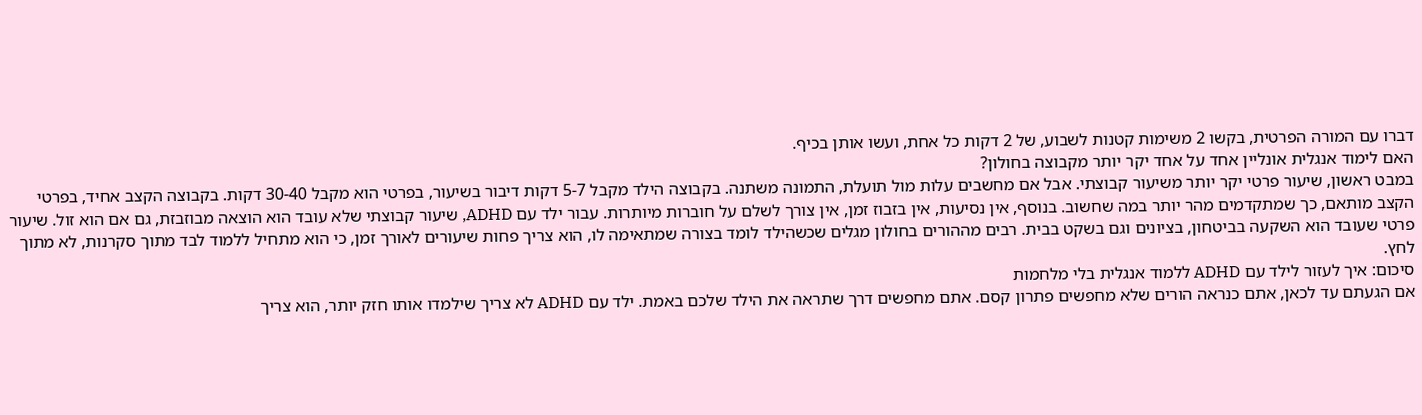דברו עם המורה הפרטית, בקשו 2 משימות קטנות לשבוע, של 2 דקות כל אחת, ועשו אותן בכיף.
האם לימוד אנגלית אונליין אחד על אחד יקר יותר מקבוצה בחולון?
במבט ראשון, שיעור פרטי יקר יותר משיעור קבוצתי. אבל אם מחשבים עלות מול תועלת, התמונה משתנה. בקבוצה הילד מקבל 5-7 דקות דיבור בשיעור, בפרטי הוא מקבל 30-40 דקות. בקבוצה הקצב אחיד, בפרטי הקצב מותאם, כך שמתקדמים מהר יותר במה שחשוב. בנוסף, אין נסיעות, אין בזבוז זמן, אין צורך לשלם על חוברות מיותרות. עבור ילד עם ADHD, שיעור קבוצתי שלא עובד הוא הוצאה מבוזבזת, גם אם הוא זול. שיעור פרטי שעובד הוא השקעה בביטחון, בציונים וגם בשקט בבית. רבים מההורים בחולון מגלים שכשהילד לומד בצורה שמתאימה לו, הוא צריך פחות שיעורים לאורך זמן, כי הוא מתחיל ללמוד לבד מתוך סקרנות, לא מתוך לחץ.
סיכום: איך לעזור לילד עם ADHD ללמוד אנגלית בלי מלחמות
אם הגעתם עד לכאן, אתם כנראה הורים שלא מחפשים פתרון קסם. אתם מחפשים דרך שתראה את הילד שלכם באמת. ילד עם ADHD לא צריך שילמדו אותו חזק יותר, הוא צריך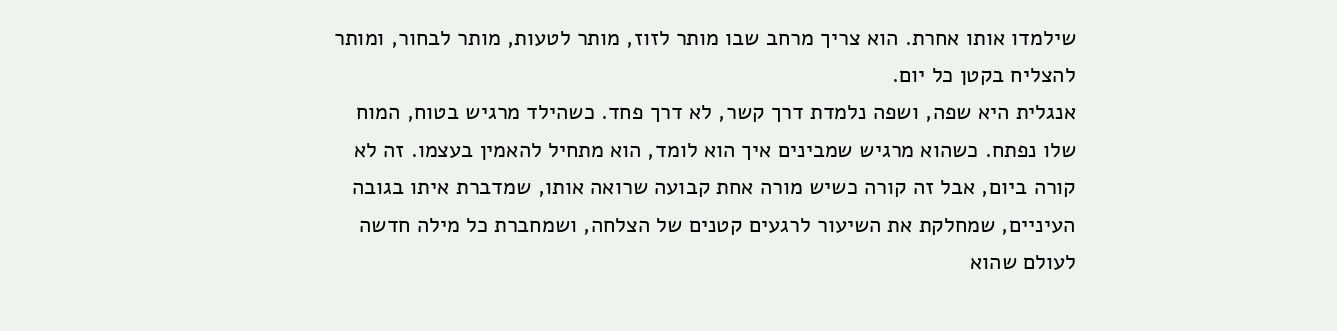שילמדו אותו אחרת. הוא צריך מרחב שבו מותר לזוז, מותר לטעות, מותר לבחור, ומותר להצליח בקטן כל יום.
אנגלית היא שפה, ושפה נלמדת דרך קשר, לא דרך פחד. כשהילד מרגיש בטוח, המוח שלו נפתח. כשהוא מרגיש שמבינים איך הוא לומד, הוא מתחיל להאמין בעצמו. זה לא קורה ביום, אבל זה קורה כשיש מורה אחת קבועה שרואה אותו, שמדברת איתו בגובה העיניים, שמחלקת את השיעור לרגעים קטנים של הצלחה, ושמחברת כל מילה חדשה לעולם שהוא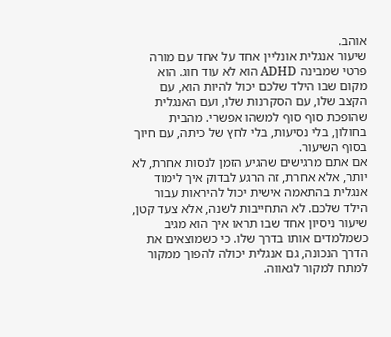אוהב.
שיעור אנגלית אונליין אחד על אחד עם מורה פרטי שמבינה ADHD הוא לא עוד חוג. הוא מקום שבו הילד שלכם יכול להיות הוא, עם הקצב שלו, עם הסקרנות שלו, ועם האנגלית שהופכת סוף סוף למשהו אפשרי. מהבית בחולון, בלי נסיעות, בלי לחץ של כיתה, עם חיוך בסוף השיעור.
אם אתם מרגישים שהגיע הזמן לנסות אחרת, לא יותר, אלא אחרת, זה הרגע לבדוק איך לימוד אנגלית בהתאמה אישית יכול להיראות עבור הילד שלכם. לא התחייבות לשנה, אלא צעד קטן, שיעור ניסיון אחד שבו תראו איך הוא מגיב כשמלמדים אותו בדרך שלו. כי כשמוצאים את הדרך הנכונה, גם אנגלית יכולה להפוך ממקור למתח למקור לגאווה.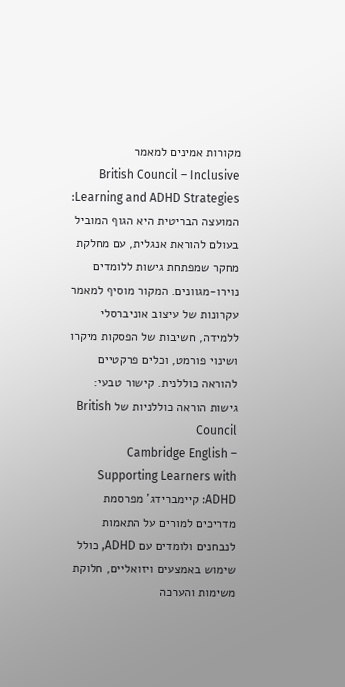מקורות אמינים למאמר
British Council – Inclusive Learning and ADHD Strategies: המועצה הבריטית היא הגוף המוביל בעולם להוראת אנגלית, עם מחלקת מחקר שמפתחת גישות ללומדים נוירו-מגוונים. המקור מוסיף למאמר עקרונות של עיצוב אוניברסלי ללמידה, חשיבות של הפסקות מיקרו ושינוי פורמט, וכלים פרקטיים להוראה כוללנית. קישור טבעי: גישות הוראה כוללניות של British Council
Cambridge English – Supporting Learners with ADHD: קיימברידג' מפרסמת מדריכים למורים על התאמות לנבחנים ולומדים עם ADHD, כולל שימוש באמצעים ויזואליים, חלוקת משימות והערכה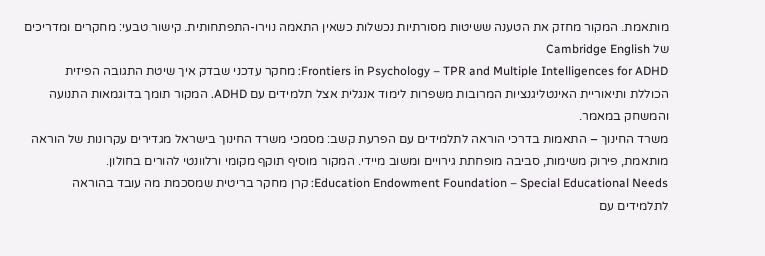מותאמת. המקור מחזק את הטענה ששיטות מסורתיות נכשלות כשאין התאמה נוירו-התפתחותית. קישור טבעי: מחקרים ומדריכים של Cambridge English
Frontiers in Psychology – TPR and Multiple Intelligences for ADHD: מחקר עדכני שבדק איך שיטת התגובה הפיזית הכוללת ותיאוריית האינטליגנציות המרובות משפרות לימוד אנגלית אצל תלמידים עם ADHD. המקור תומך בדוגמאות התנועה והמשחק במאמר.
משרד החינוך – התאמות בדרכי הוראה לתלמידים עם הפרעת קשב: מסמכי משרד החינוך בישראל מגדירים עקרונות של הוראה מותאמת, פירוק משימות, סביבה מופחתת גירויים ומשוב מיידי. המקור מוסיף תוקף מקומי ורלוונטי להורים בחולון.
Education Endowment Foundation – Special Educational Needs: קרן מחקר בריטית שמסכמת מה עובד בהוראה לתלמידים עם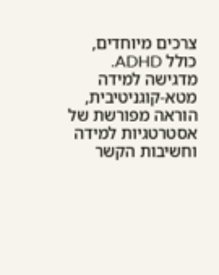צרכים מיוחדים, כולל ADHD. מדגישה למידה מטא-קוגניטיבית, הוראה מפורשת של אסטרטגיות למידה וחשיבות הקשר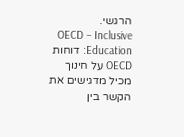הרגשי.
OECD – Inclusive Education: דוחות OECD על חינוך מכיל מדגישים את הקשר בין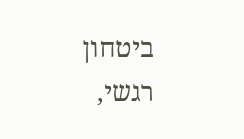ביטחון רגשי,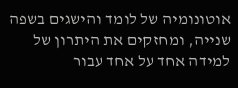אוטונומיה של לומד והישגים בשפה שנייה, ומחזקים את היתרון של למידה אחד על אחד עבור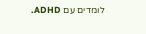לומדים עם ADHD.